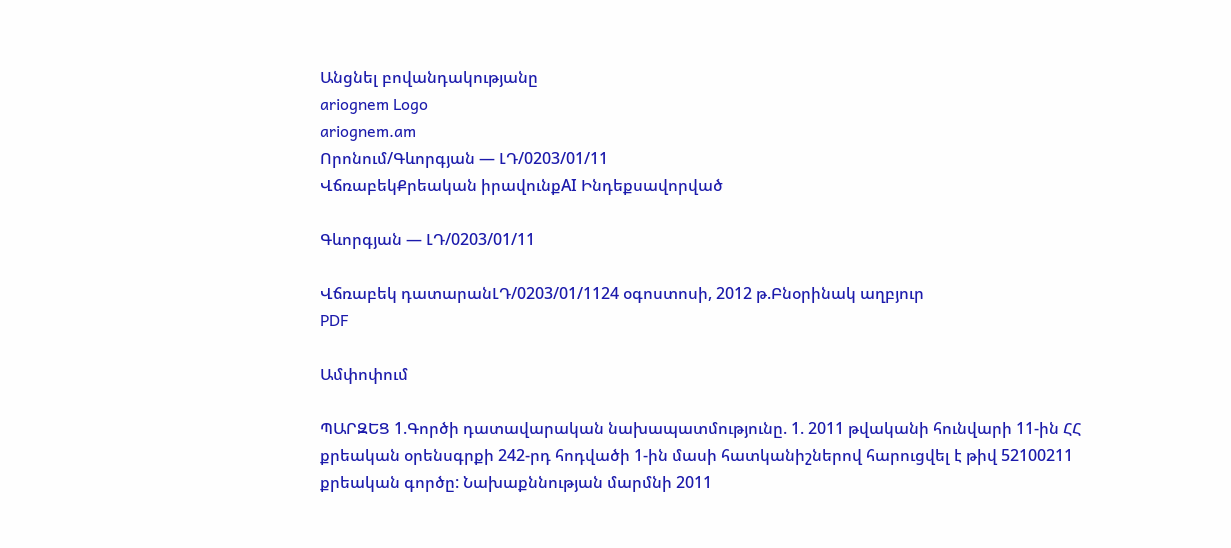Անցնել բովանդակությանը
ariognem Logo
ariognem.am
Որոնում/Գևորգյան — ԼԴ/0203/01/11
ՎճռաբեկՔրեական իրավունքAI Ինդեքսավորված

Գևորգյան — ԼԴ/0203/01/11

Վճռաբեկ դատարանԼԴ/0203/01/1124 օգոստոսի, 2012 թ.Բնօրինակ աղբյուր
PDF

Ամփոփում

ՊԱՐԶԵՑ 1.Գործի դատավարական նախապատմությունը. 1. 2011 թվականի հունվարի 11-ին ՀՀ քրեական օրենսգրքի 242-րդ հոդվածի 1-ին մասի հատկանիշներով հարուցվել է թիվ 52100211 քրեական գործը: Նախաքննության մարմնի 2011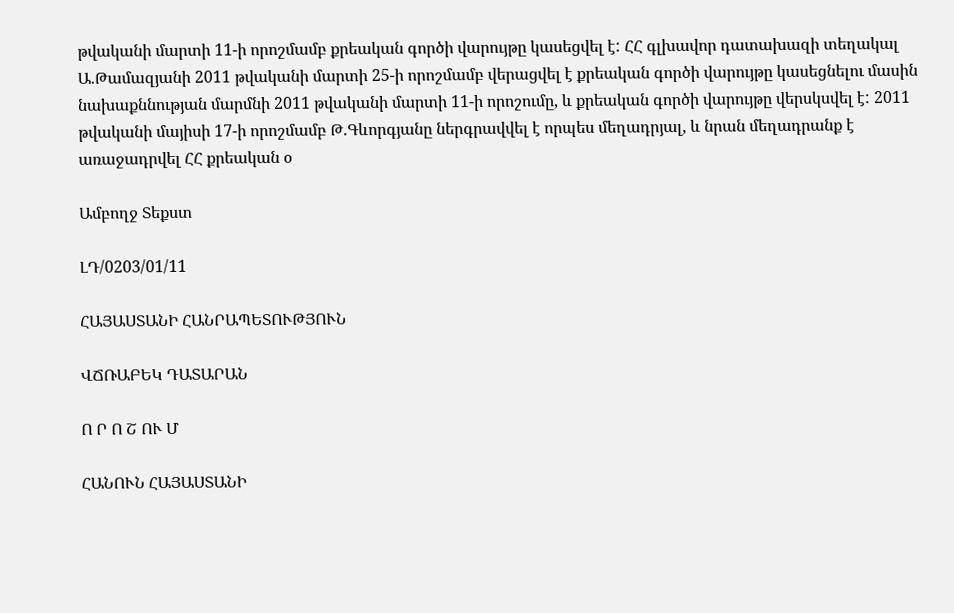թվականի մարտի 11-ի որոշմամբ քրեական գործի վարույթը կասեցվել է: ՀՀ գլխավոր դատախազի տեղակալ Ա.Թամազյանի 2011 թվականի մարտի 25-ի որոշմամբ վերացվել է քրեական գործի վարույթը կասեցնելու մասին նախաքննության մարմնի 2011 թվականի մարտի 11-ի որոշումը, և քրեական գործի վարույթը վերսկսվել է: 2011 թվականի մայիսի 17-ի որոշմամբ Թ.Գևորգյանը ներգրավվել է որպես մեղադրյալ, և նրան մեղադրանք է առաջադրվել ՀՀ քրեական օ

Ամբողջ Տեքստ

ԼԴ/0203/01/11

ՀԱՅԱՍՏԱՆԻ ՀԱՆՐԱՊԵՏՈՒԹՅՈՒՆ

ՎՃՌԱԲԵԿ ԴԱՏԱՐԱՆ

Ո Ր Ո Շ ՈՒ Մ

ՀԱՆՈՒՆ ՀԱՅԱՍՏԱՆԻ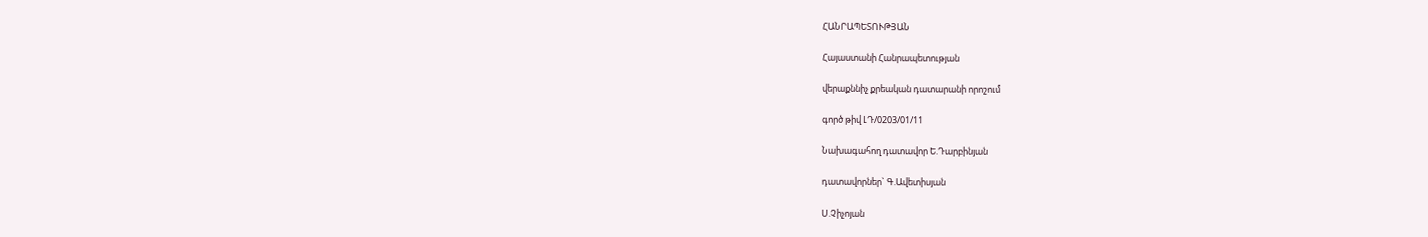ՀԱՆՐԱՊԵՏՈՒԹՅԱՆ

Հայաստանի Հանրապետության

վերաքննիչ քրեական դատարանի որոշում

գործ թիվ ԼԴ/0203/01/11

Նախագահող դատավոր Ե.Դարբինյան

դատավորներ` Գ.Ավետիսյան

Ս.Չիչոյան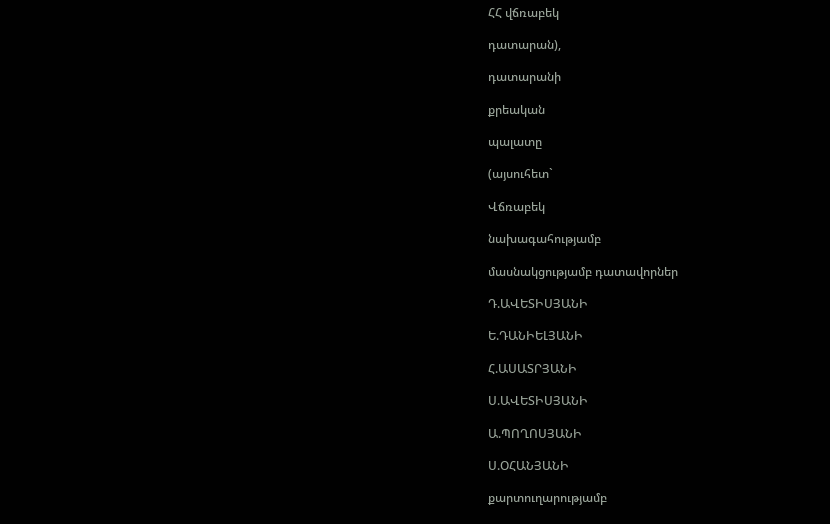ՀՀ վճռաբեկ

դատարան),

դատարանի

քրեական

պալատը

(այսուհետ`

Վճռաբեկ

նախագահությամբ

մասնակցությամբ դատավորներ

Դ.ԱՎԵՏԻՍՅԱՆԻ

Ե.ԴԱՆԻԵԼՅԱՆԻ

Հ.ԱՍԱՏՐՅԱՆԻ

Ս.ԱՎԵՏԻՍՅԱՆԻ

Ա.ՊՈՂՈՍՅԱՆԻ

Ս.ՕՀԱՆՅԱՆԻ

քարտուղարությամբ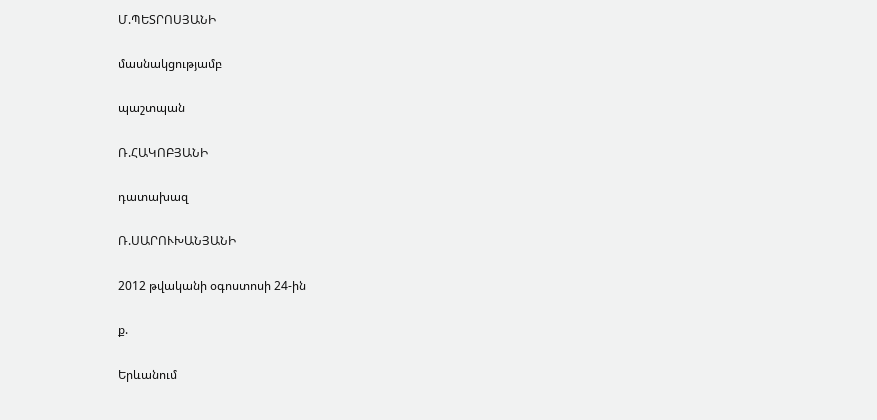Մ.ՊԵՏՐՈՍՅԱՆԻ

մասնակցությամբ

պաշտպան

Ռ.ՀԱԿՈԲՅԱՆԻ

դատախազ

Ռ.ՍԱՐՈՒԽԱՆՅԱՆԻ

2012 թվականի օգոստոսի 24-ին

ք.

Երևանում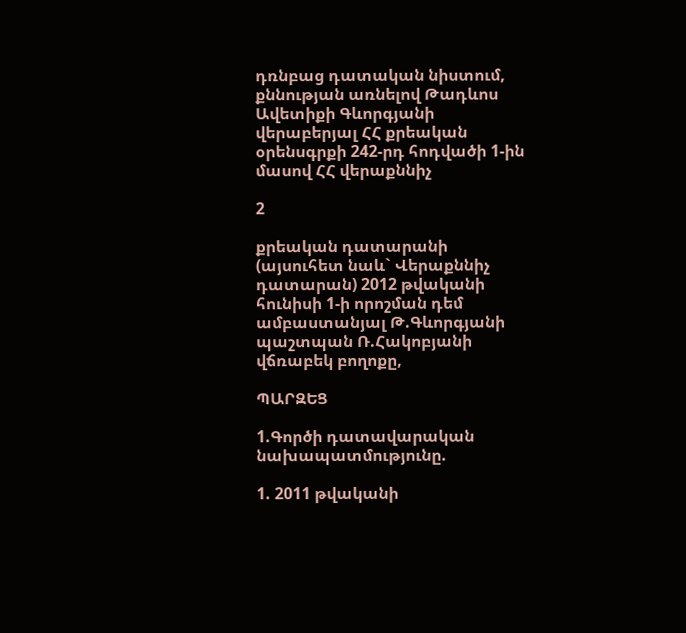դռնբաց դատական նիստում, քննության առնելով Թադևոս Ավետիքի Գևորգյանի վերաբերյալ ՀՀ քրեական օրենսգրքի 242-րդ հոդվածի 1-ին մասով ՀՀ վերաքննիչ

2

քրեական դատարանի (այսուհետ նաև` Վերաքննիչ դատարան) 2012 թվականի հունիսի 1-ի որոշման դեմ ամբաստանյալ Թ.Գևորգյանի պաշտպան Ռ.Հակոբյանի վճռաբեկ բողոքը,

ՊԱՐԶԵՑ

1.Գործի դատավարական նախապատմությունը.

1. 2011 թվականի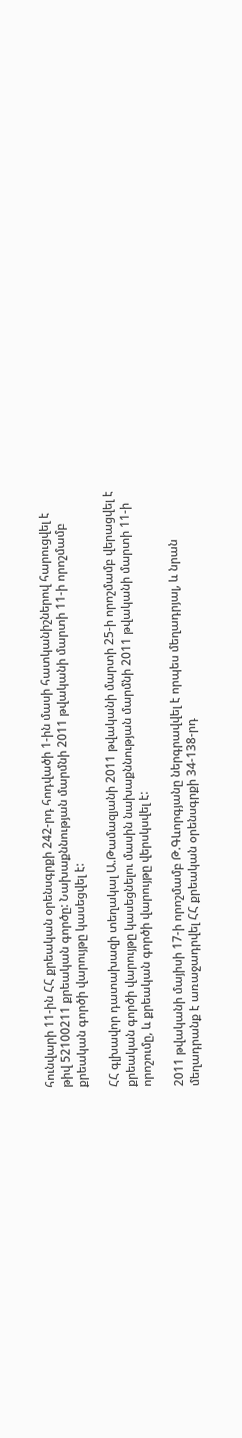հունվարի 11-ին ՀՀ քրեական օրենսգրքի 242-րդ հոդվածի 1-ին մասի հատկանիշներով հարուցվել է թիվ 52100211 քրեական գործը: Նախաքննության մարմնի 2011 թվականի մարտի 11-ի որոշմամբ քրեական գործի վարույթը կասեցվել է:

ՀՀ գլխավոր դատախազի տեղակալ Ա.Թամազյանի 2011 թվականի մարտի 25-ի որոշմամբ վերացվել է քրեական գործի վարույթը կասեցնելու մասին նախաքննության մարմնի 2011 թվականի մարտի 11-ի որոշումը, և քրեական գործի վարույթը վերսկսվել է:

2011 թվականի մայիսի 17-ի որոշմամբ Թ.Գևորգյանը ներգրավվել է որպես մեղադրյալ, և նրան մեղադրանք է առաջադրվել ՀՀ քրեական օրենսգրքի 34-138-րդ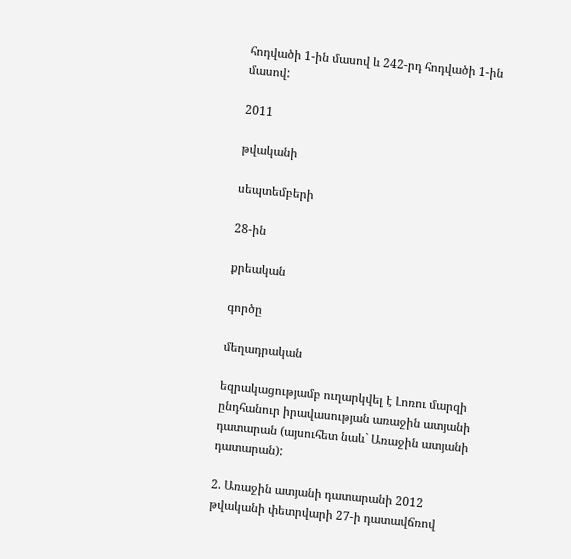հոդվածի 1-ին մասով և 242-րդ հոդվածի 1-ին մասով:

2011

թվականի

սեպտեմբերի

28-ին

քրեական

գործը

մեղադրական

եզրակացությամբ ուղարկվել է Լոռու մարզի ընդհանուր իրավասության առաջին ատյանի դատարան (այսուհետ նաև` Առաջին ատյանի դատարան):

2. Առաջին ատյանի դատարանի 2012 թվականի փետրվարի 27-ի դատավճռով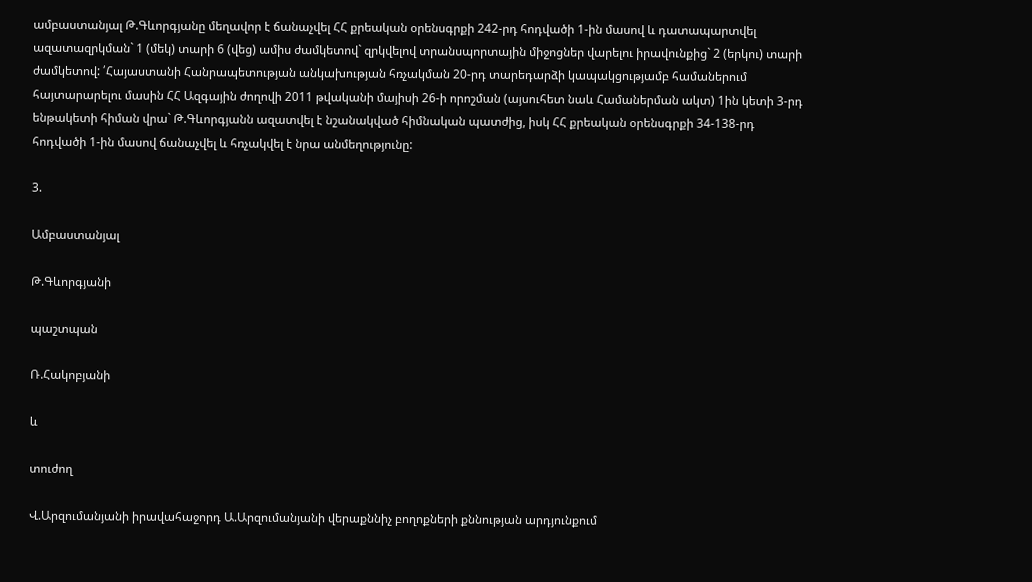ամբաստանյալ Թ.Գևորգյանը մեղավոր է ճանաչվել ՀՀ քրեական օրենսգրքի 242-րդ հոդվածի 1-ին մասով և դատապարտվել ազատազրկման` 1 (մեկ) տարի 6 (վեց) ամիս ժամկետով` զրկվելով տրանսպորտային միջոցներ վարելու իրավունքից` 2 (երկու) տարի ժամկետով: ՛Հայաստանի Հանրապետության անկախության հռչակման 20-րդ տարեդարձի կապակցությամբ համաներում հայտարարելու մասին ՀՀ Ազգային ժողովի 2011 թվականի մայիսի 26-ի որոշման (այսուհետ նաև Համաներման ակտ) 1ին կետի 3-րդ ենթակետի հիման վրա` Թ.Գևորգյանն ազատվել է նշանակված հիմնական պատժից, իսկ ՀՀ քրեական օրենսգրքի 34-138-րդ հոդվածի 1-ին մասով ճանաչվել և հռչակվել է նրա անմեղությունը:

3.

Ամբաստանյալ

Թ.Գևորգյանի

պաշտպան

Ռ.Հակոբյանի

և

տուժող

Վ.Արզումանյանի իրավահաջորդ Ա.Արզումանյանի վերաքննիչ բողոքների քննության արդյունքում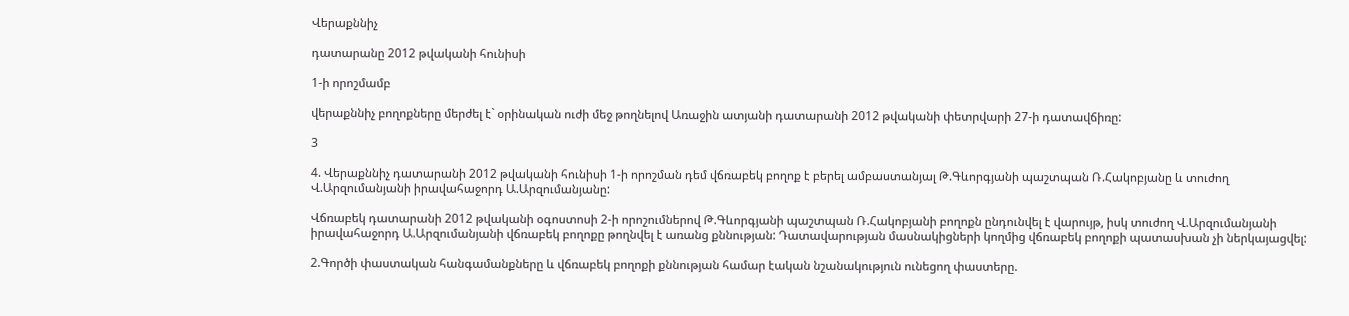Վերաքննիչ

դատարանը 2012 թվականի հունիսի

1-ի որոշմամբ

վերաքննիչ բողոքները մերժել է` օրինական ուժի մեջ թողնելով Առաջին ատյանի դատարանի 2012 թվականի փետրվարի 27-ի դատավճիռը:

3

4. Վերաքննիչ դատարանի 2012 թվականի հունիսի 1-ի որոշման դեմ վճռաբեկ բողոք է բերել ամբաստանյալ Թ.Գևորգյանի պաշտպան Ռ.Հակոբյանը և տուժող Վ.Արզումանյանի իրավահաջորդ Ա.Արզումանյանը:

Վճռաբեկ դատարանի 2012 թվականի օգոստոսի 2-ի որոշումներով Թ.Գևորգյանի պաշտպան Ռ.Հակոբյանի բողոքն ընդունվել է վարույթ, իսկ տուժող Վ.Արզումանյանի իրավահաջորդ Ա.Արզումանյանի վճռաբեկ բողոքը թողնվել է առանց քննության: Դատավարության մասնակիցների կողմից վճռաբեկ բողոքի պատասխան չի ներկայացվել:

2.Գործի փաստական հանգամանքները և վճռաբեկ բողոքի քննության համար էական նշանակություն ունեցող փաստերը.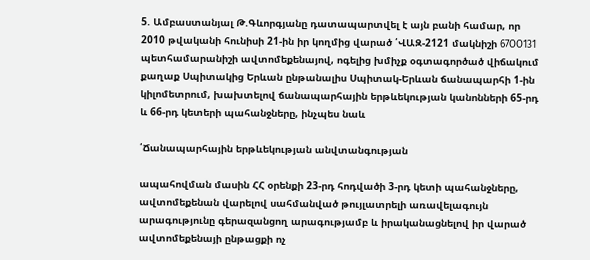5. Ամբաստանյալ Թ.Գևորգյանը դատապարտվել է այն բանի համար, որ 2010 թվականի հունիսի 21-ին իր կողմից վարած ՛ՎԱԶ-2121 մակնիշի 67OO131 պետհամարանիշի ավտոմեքենայով, ոգելից խմիչք օգտագործած վիճակում քաղաք Սպիտակից Երևան ընթանալիս Սպիտակ-Երևան ճանապարհի 1-ին կիլոմետրում, խախտելով ճանապարհային երթևեկության կանոնների 65-րդ և 66-րդ կետերի պահանջները, ինչպես նաև

՛Ճանապարհային երթևեկության անվտանգության

ապահովման մասին ՀՀ օրենքի 23-րդ հոդվածի 3-րդ կետի պահանջները, ավտոմեքենան վարելով սահմանված թույլատրելի առավելագույն արագությունը գերազանցող արագությամբ և իրականացնելով իր վարած ավտոմեքենայի ընթացքի ոչ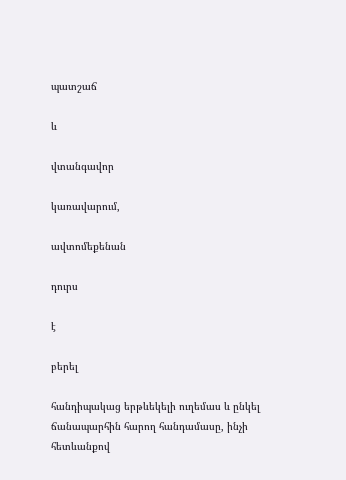պատշաճ

և

վտանգավոր

կառավարում,

ավտոմեքենան

դուրս

է

բերել

հանդիպակաց երթևեկելի ուղեմաս և ընկել ճանապարհին հարող հանդամասը, ինչի հետևանքով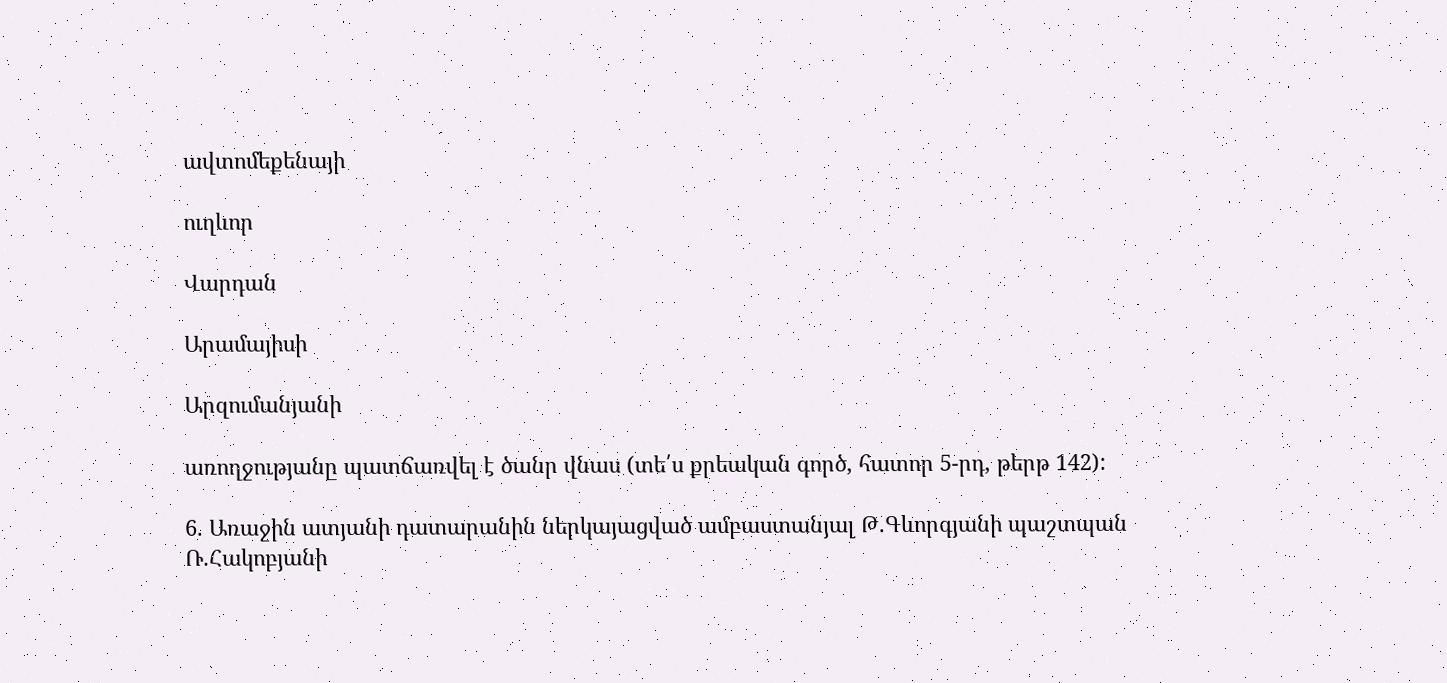ավտոմեքենայի

ուղևոր

Վարդան

Արամայիսի

Արզումանյանի

առողջությանը պատճառվել է ծանր վնաս (տե՛ս քրեական գործ, հատոր 5-րդ, թերթ 142):

6. Առաջին ատյանի դատարանին ներկայացված ամբաստանյալ Թ.Գևորգյանի պաշտպան Ռ.Հակոբյանի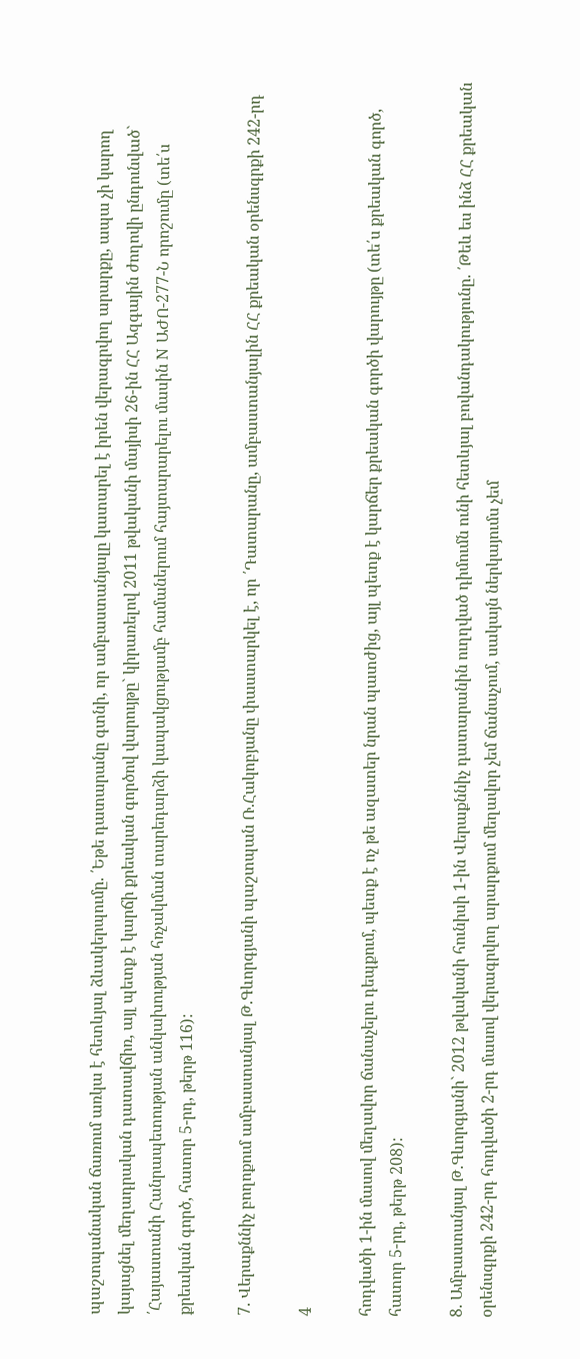պաշտպանական ճառում առկա է հետևյալ ձևակերպումը. ՛Եթե դատարանը գտնի, որ ամբաստանյալը կատարել է իրեն վերագրվող արարքը, ապա չի կարող կայացնել մեղադրական դատավճիռ, այլ պետք է կարճի քրեական գործով վարույթը` կիրառելով 2011 թվականի մայիսի 26-ին ՀՀ Ազգային ժողովի ընդունված` ՛Հայաստանի Հանրապետության անկախության հռչակման տարեդարձի կապակցությամբ համաներում հայտարարելու մասին N ԱԺՈ-277-Ն որոշումը (տե՛ս քրեական գործ, հատոր 5-րդ, թերթ 116):

7. Վերաքննիչ բողոքում ամբաստանյալ Թ.Գևորգյանի պաշտպան Ռ.Հակոբյանը փաստարկել է, որ ՛Դատարանը, ամբաստանյալին ՀՀ քրեական օրենսգրքի 242-րդ

4

հոդվածի 1-ին մասով մեղավոր ճանաչելու դեպքում, պետք է ոչ թե ազատեր նրան պատժից, այլ պետք է կարճեր քրեական գործի վարույթը (տե՛ս քրեական գործ, հատոր 5-րդ, թերթ 208):

8. Ամբաստանյալ Թ.Գևորգյանի` 2012 թվականի հունիսի 1-ին Վերաքննիչ դատարանին ուղղված դիմումն ունի հետևյալ բովանդակությունը. ՛Թեև ես ինձ ՀՀ քրեական օրենսգրքի 242-րդ հոդվածի 2-րդ մասով վերագրվող արարքում մեղավոր չեմ ճանաչում, սակայն ներկայումս չեմ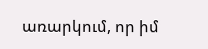առարկում, որ իմ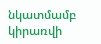նկատմամբ կիրառվի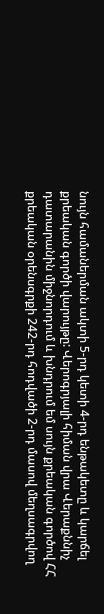նույն համաներման ակտի 5-րդ կետի 4-րդ ենթակետը և կարճել քրեական գործի վարույթը: Վերոգրյալի հիման վրա Վերաքննիչ դատարանին միջնորդում և խնդրում եմ սույն քրեական գործով ՀՀ քրեական օրենսգրքի 242-րդ հոդվածի 2-րդ մասով մեղսագրվող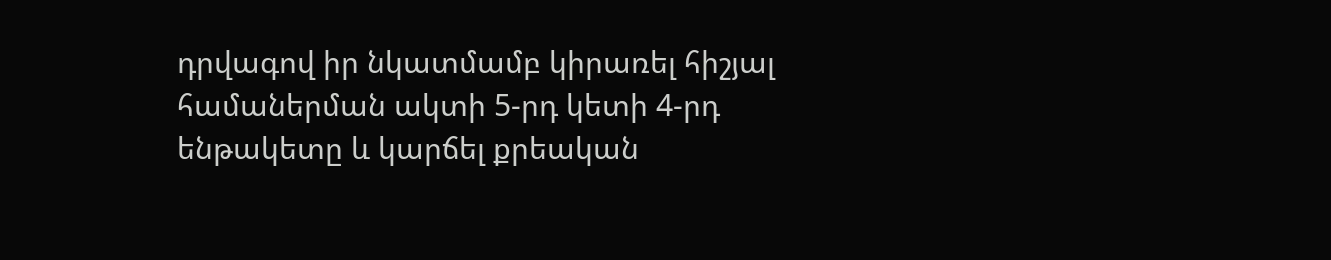դրվագով իր նկատմամբ կիրառել հիշյալ համաներման ակտի 5-րդ կետի 4-րդ ենթակետը և կարճել քրեական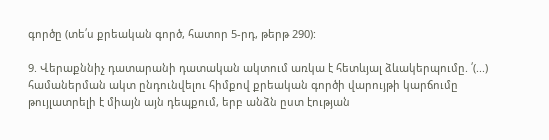գործը (տե՛ս քրեական գործ, հատոր 5-րդ, թերթ 290):

9. Վերաքննիչ դատարանի դատական ակտում առկա է հետևյալ ձևակերպումը. ՛(...) համաներման ակտ ընդունվելու հիմքով քրեական գործի վարույթի կարճումը թույլատրելի է միայն այն դեպքում, երբ անձն ըստ էության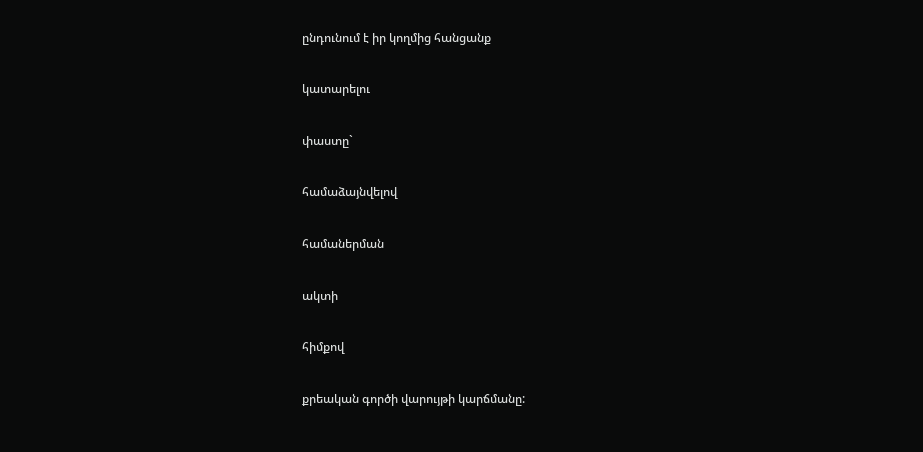ընդունում է իր կողմից հանցանք

կատարելու

փաստը`

համաձայնվելով

համաներման

ակտի

հիմքով

քրեական գործի վարույթի կարճմանը: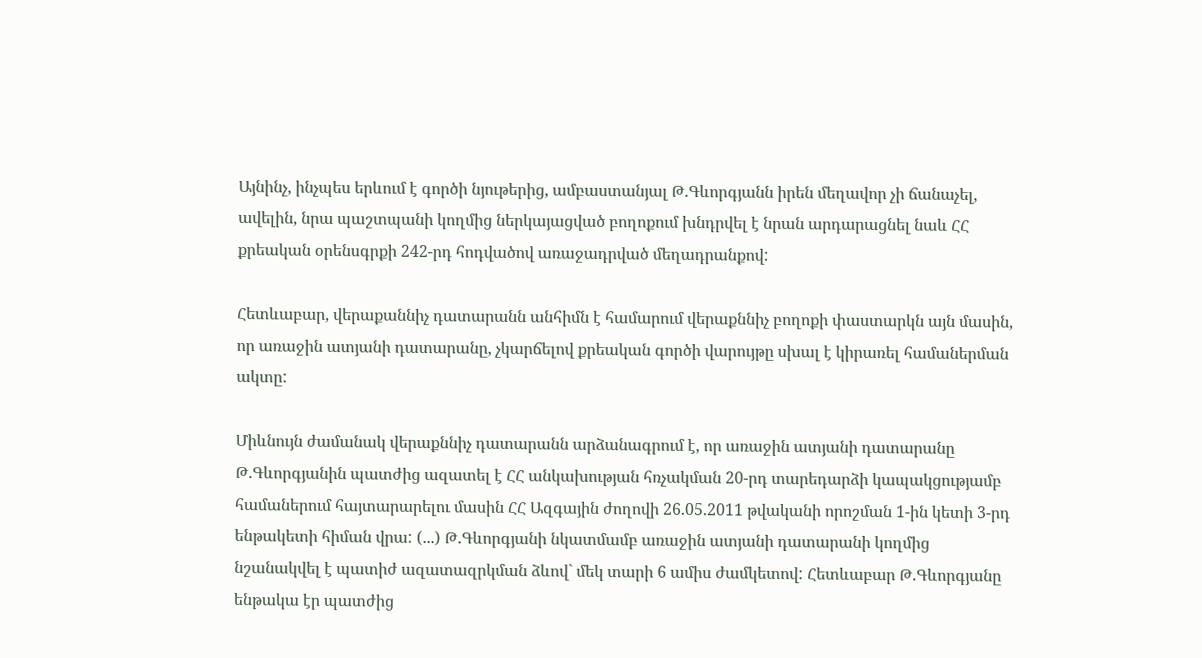Այնինչ, ինչպես երևում է գործի նյութերից, ամբաստանյալ Թ.Գևորգյանն իրեն մեղավոր չի ճանաչել, ավելին, նրա պաշտպանի կողմից ներկայացված բողոքում խնդրվել է նրան արդարացնել նաև ՀՀ քրեական օրենսգրքի 242-րդ հոդվածով առաջադրված մեղադրանքով:

Հետևաբար, վերաքաննիչ դատարանն անհիմն է համարում վերաքննիչ բողոքի փաստարկն այն մասին, որ առաջին ատյանի դատարանը, չկարճելով քրեական գործի վարույթը սխալ է կիրառել համաներման ակտը:

Միևնույն ժամանակ վերաքննիչ դատարանն արձանագրում է, որ առաջին ատյանի դատարանը Թ.Գևորգյանին պատժից ազատել է ՀՀ անկախության հռչակման 20-րդ տարեդարձի կապակցությամբ համաներում հայտարարելու մասին ՀՀ Ազգային ժողովի 26.05.2011 թվականի որոշման 1-ին կետի 3-րդ ենթակետի հիման վրա: (...) Թ.Գևորգյանի նկատմամբ առաջին ատյանի դատարանի կողմից նշանակվել է պատիժ ազատազրկման ձևով` մեկ տարի 6 ամիս ժամկետով: Հետևաբար Թ.Գևորգյանը ենթակա էր պատժից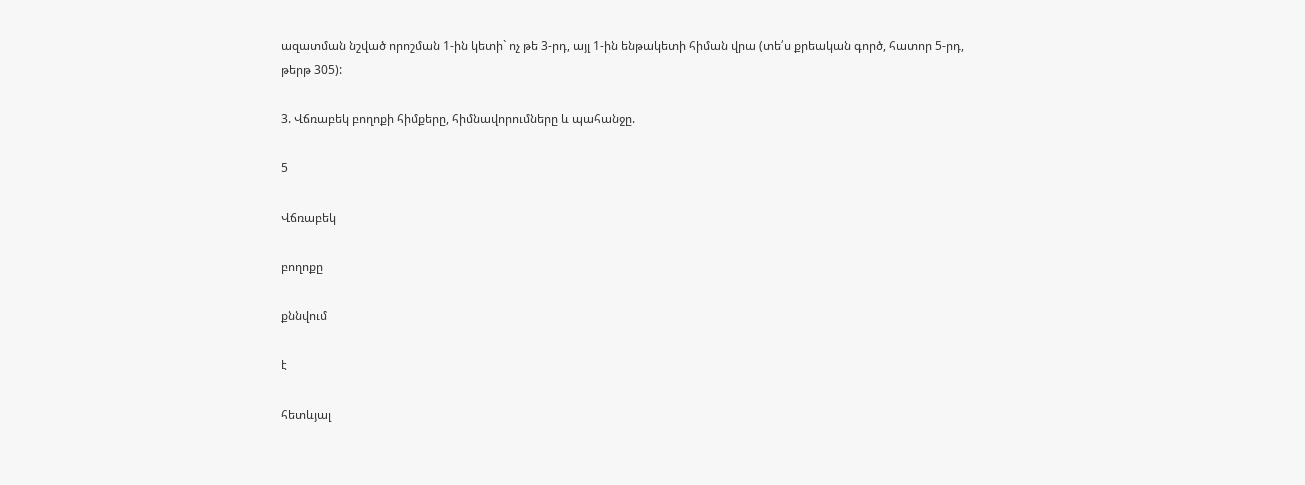ազատման նշված որոշման 1-ին կետի` ոչ թե 3-րդ, այլ 1-ին ենթակետի հիման վրա (տե՛ս քրեական գործ, հատոր 5-րդ, թերթ 305):

3. Վճռաբեկ բողոքի հիմքերը, հիմնավորումները և պահանջը.

5

Վճռաբեկ

բողոքը

քննվում

է

հետևյալ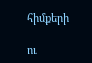հիմքերի

ու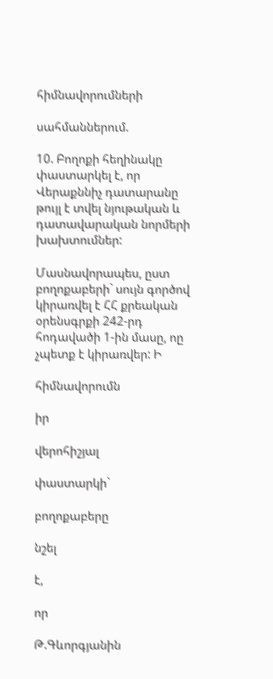հիմնավորումների

սահմաններում.

10. Բողոքի հեղինակը փաստարկել է, որ Վերաքննիչ դատարանը թույլ է տվել նյութական և դատավարական նորմերի խախտումներ:

Մասնավորապես, ըստ բողոքաբերի` սույն գործով կիրառվել է ՀՀ քրեական օրենսգրքի 242-րդ հոդավածի 1-ին մասը, ոը չպետք է կիրառվեր: Ի

հիմնավորումն

իր

վերոհիշյալ

փաստարկի`

բողոքաբերը

նշել

է,

որ

Թ.Գևորգյանին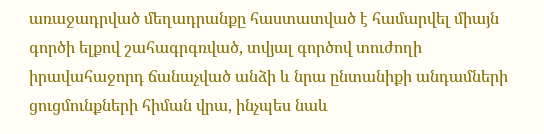առաջադրված մեղադրանքը հաստատված է համարվել միայն գործի ելքով շահագրգռված, տվյալ գործով տուժողի իրավահաջորդ ճանաչված անձի և նրա ընտանիքի անդամների ցուցմունքների հիման վրա, ինչպես նաև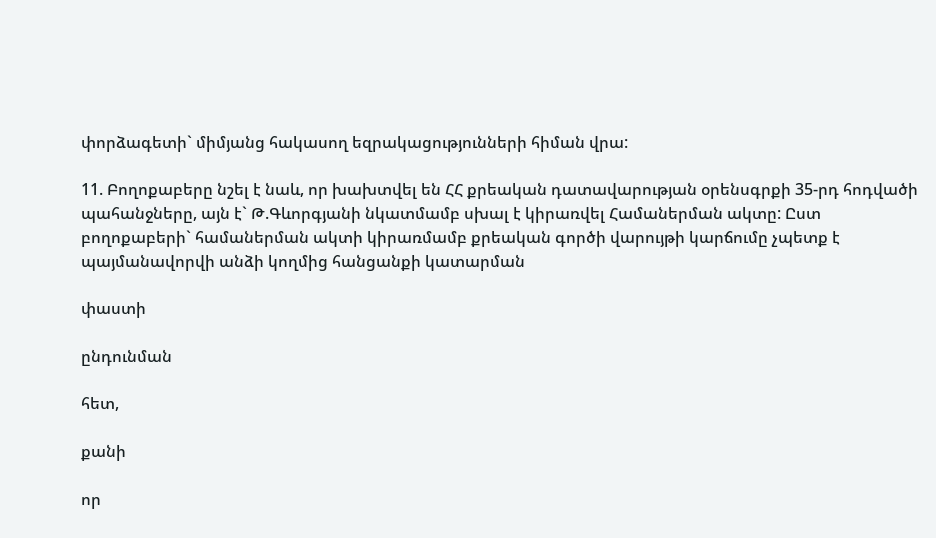փորձագետի` միմյանց հակասող եզրակացությունների հիման վրա:

11. Բողոքաբերը նշել է նաև, որ խախտվել են ՀՀ քրեական դատավարության օրենսգրքի 35-րդ հոդվածի պահանջները, այն է` Թ.Գևորգյանի նկատմամբ սխալ է կիրառվել Համաներման ակտը: Ըստ բողոքաբերի` համաներման ակտի կիրառմամբ քրեական գործի վարույթի կարճումը չպետք է պայմանավորվի անձի կողմից հանցանքի կատարման

փաստի

ընդունման

հետ,

քանի

որ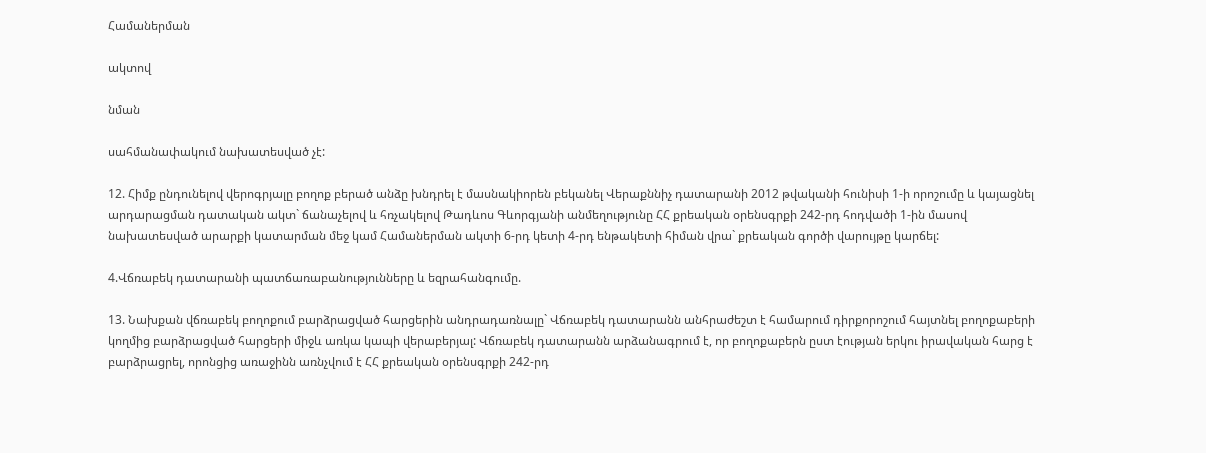Համաներման

ակտով

նման

սահմանափակում նախատեսված չէ:

12. Հիմք ընդունելով վերոգրյալը բողոք բերած անձը խնդրել է մասնակիորեն բեկանել Վերաքննիչ դատարանի 2012 թվականի հունիսի 1-ի որոշումը և կայացնել արդարացման դատական ակտ` ճանաչելով և հռչակելով Թադևոս Գևորգյանի անմեղությունը ՀՀ քրեական օրենսգրքի 242-րդ հոդվածի 1-ին մասով նախատեսված արարքի կատարման մեջ կամ Համաներման ակտի 6-րդ կետի 4-րդ ենթակետի հիման վրա` քրեական գործի վարույթը կարճել:

4.Վճռաբեկ դատարանի պատճառաբանությունները և եզրահանգումը.

13. Նախքան վճռաբեկ բողոքում բարձրացված հարցերին անդրադառնալը` Վճռաբեկ դատարանն անհրաժեշտ է համարում դիրքորոշում հայտնել բողոքաբերի կողմից բարձրացված հարցերի միջև առկա կապի վերաբերյալ: Վճռաբեկ դատարանն արձանագրում է, որ բողոքաբերն ըստ էության երկու իրավական հարց է բարձրացրել, որոնցից առաջինն առնչվում է ՀՀ քրեական օրենսգրքի 242-րդ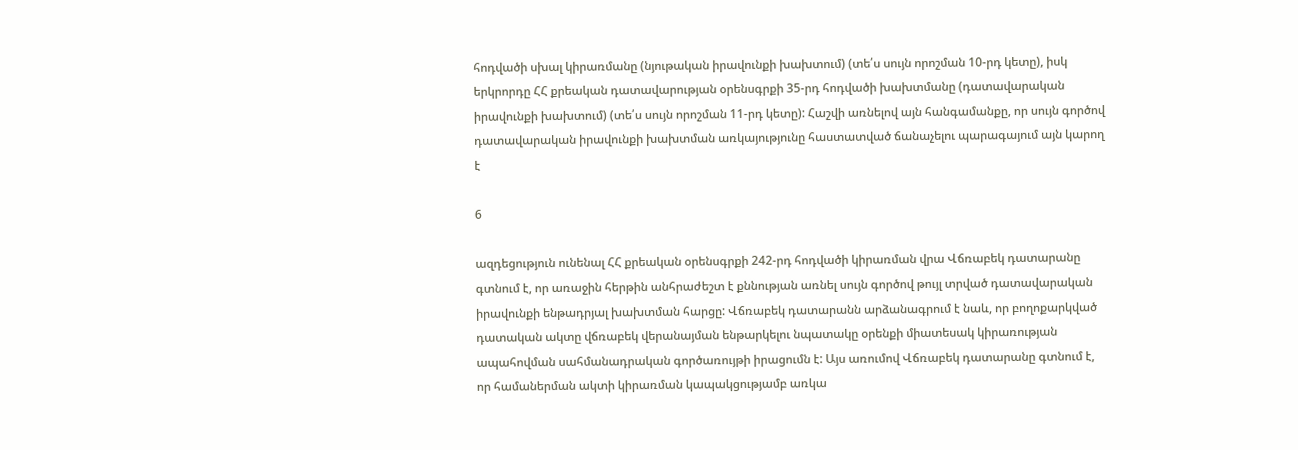հոդվածի սխալ կիրառմանը (նյութական իրավունքի խախտում) (տե՛ս սույն որոշման 10-րդ կետը), իսկ երկրորդը ՀՀ քրեական դատավարության օրենսգրքի 35-րդ հոդվածի խախտմանը (դատավարական իրավունքի խախտում) (տե՛ս սույն որոշման 11-րդ կետը): Հաշվի առնելով այն հանգամանքը, որ սույն գործով դատավարական իրավունքի խախտման առկայությունը հաստատված ճանաչելու պարագայում այն կարող է

6

ազդեցություն ունենալ ՀՀ քրեական օրենսգրքի 242-րդ հոդվածի կիրառման վրա Վճռաբեկ դատարանը գտնում է, որ առաջին հերթին անհրաժեշտ է քննության առնել սույն գործով թույլ տրված դատավարական իրավունքի ենթադրյալ խախտման հարցը: Վճռաբեկ դատարանն արձանագրում է նաև, որ բողոքարկված դատական ակտը վճռաբեկ վերանայման ենթարկելու նպատակը օրենքի միատեսակ կիրառության ապահովման սահմանադրական գործառույթի իրացումն է: Այս առումով Վճռաբեկ դատարանը գտնում է, որ համաներման ակտի կիրառման կապակցությամբ առկա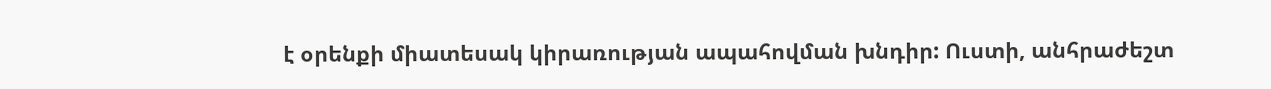է օրենքի միատեսակ կիրառության ապահովման խնդիր: Ուստի, անհրաժեշտ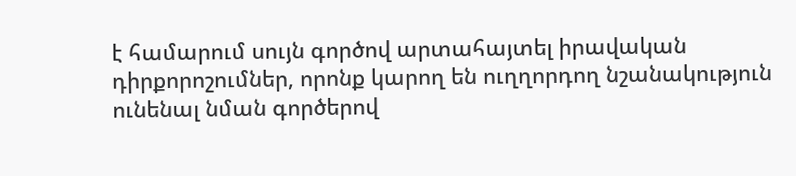է համարում սույն գործով արտահայտել իրավական դիրքորոշումներ, որոնք կարող են ուղղորդող նշանակություն ունենալ նման գործերով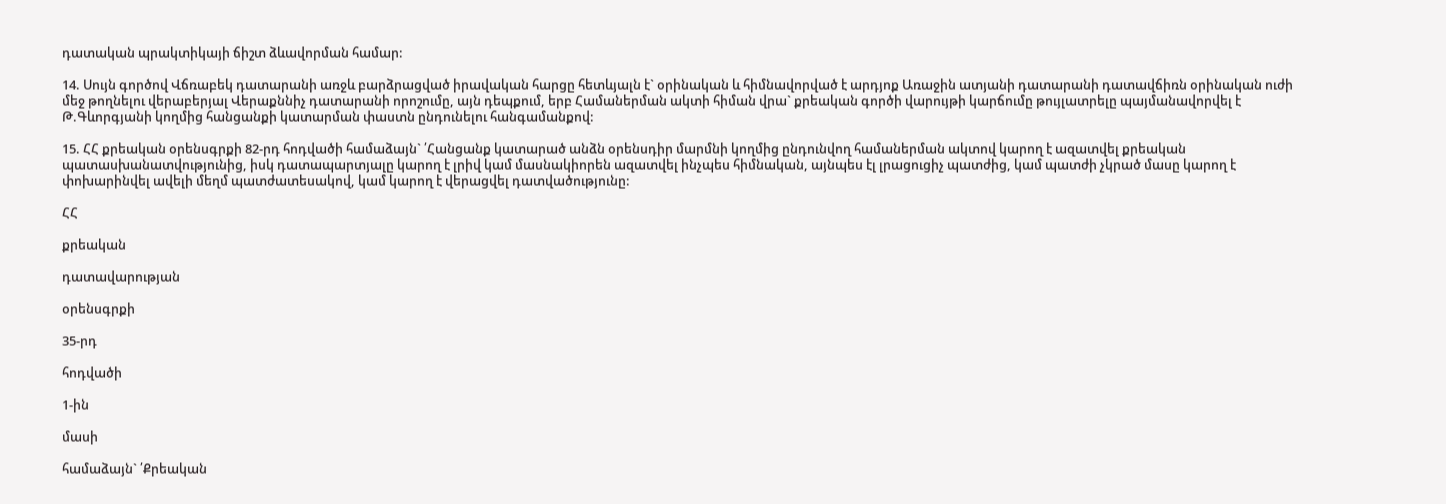դատական պրակտիկայի ճիշտ ձևավորման համար:

14. Սույն գործով Վճռաբեկ դատարանի առջև բարձրացված իրավական հարցը հետևյալն է` օրինական և հիմնավորված է արդյոք Առաջին ատյանի դատարանի դատավճիռն օրինական ուժի մեջ թողնելու վերաբերյալ Վերաքննիչ դատարանի որոշումը, այն դեպքում, երբ Համաներման ակտի հիման վրա` քրեական գործի վարույթի կարճումը թույլատրելը պայմանավորվել է Թ.Գևորգյանի կողմից հանցանքի կատարման փաստն ընդունելու հանգամանքով:

15. ՀՀ քրեական օրենսգրքի 82-րդ հոդվածի համաձայն` ՛Հանցանք կատարած անձն օրենսդիր մարմնի կողմից ընդունվող համաներման ակտով կարող է ազատվել քրեական պատասխանատվությունից, իսկ դատապարտյալը կարող է լրիվ կամ մասնակիորեն ազատվել ինչպես հիմնական, այնպես էլ լրացուցիչ պատժից, կամ պատժի չկրած մասը կարող է փոխարինվել ավելի մեղմ պատժատեսակով, կամ կարող է վերացվել դատվածությունը:

ՀՀ

քրեական

դատավարության

օրենսգրքի

35-րդ

հոդվածի

1-ին

մասի

համաձայն` ՛Քրեական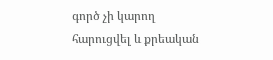գործ չի կարող հարուցվել և քրեական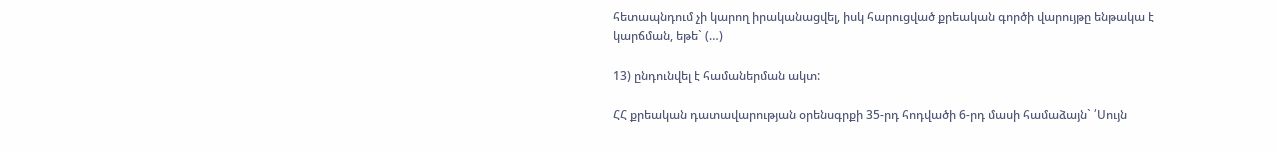հետապնդում չի կարող իրականացվել, իսկ հարուցված քրեական գործի վարույթը ենթակա է կարճման, եթե` (…)

13) ընդունվել է համաներման ակտ:

ՀՀ քրեական դատավարության օրենսգրքի 35-րդ հոդվածի 6-րդ մասի համաձայն` ՛Սույն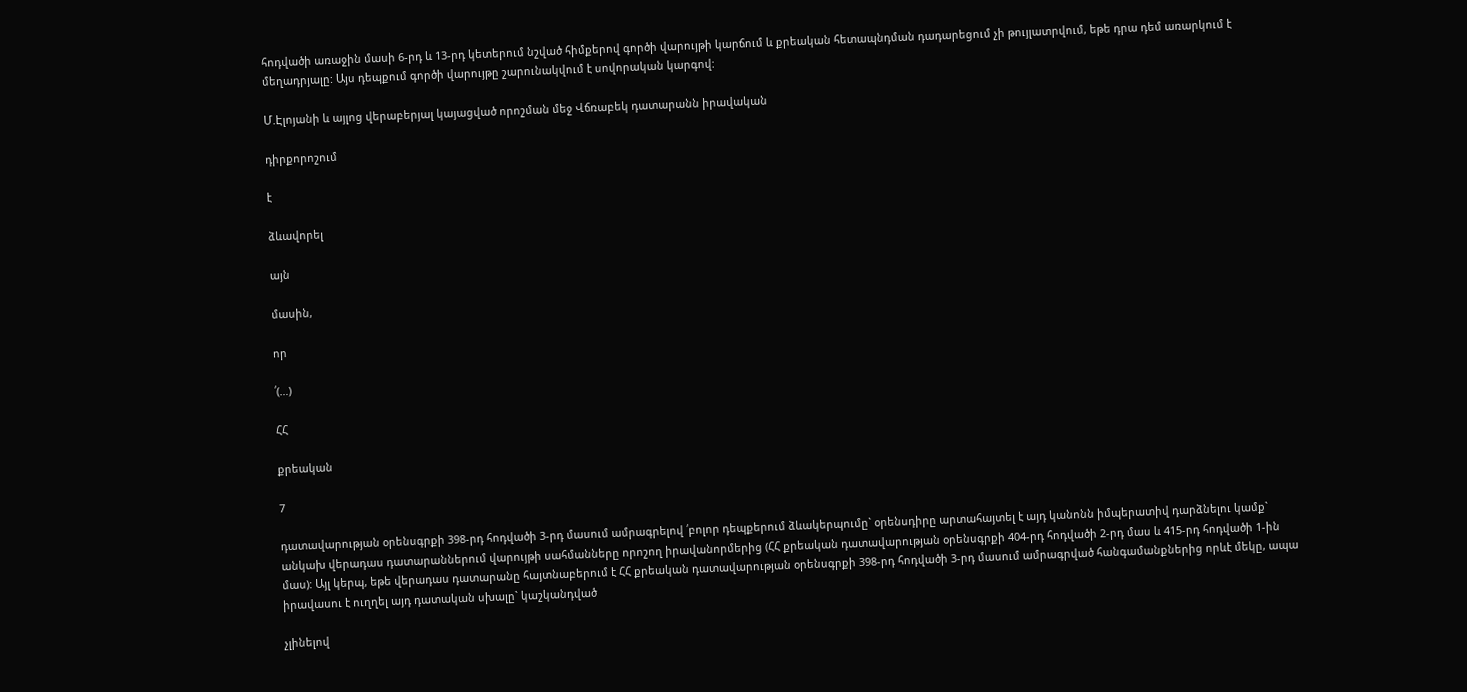հոդվածի առաջին մասի 6-րդ և 13-րդ կետերում նշված հիմքերով գործի վարույթի կարճում և քրեական հետապնդման դադարեցում չի թույլատրվում, եթե դրա դեմ առարկում է մեղադրյալը: Այս դեպքում գործի վարույթը շարունակվում է սովորական կարգով:

Մ.Էլոյանի և այլոց վերաբերյալ կայացված որոշման մեջ Վճռաբեկ դատարանն իրավական

դիրքորոշում

է

ձևավորել

այն

մասին,

որ

՛(…)

ՀՀ

քրեական

7

դատավարության օրենսգրքի 398-րդ հոդվածի 3-րդ մասում ամրագրելով ՛բոլոր դեպքերում ձևակերպումը` օրենսդիրը արտահայտել է այդ կանոնն իմպերատիվ դարձնելու կամք` անկախ վերադաս դատարաններում վարույթի սահմանները որոշող իրավանորմերից (ՀՀ քրեական դատավարության օրենսգրքի 404-րդ հոդվածի 2-րդ մաս և 415-րդ հոդվածի 1-ին մաս): Այլ կերպ, եթե վերադաս դատարանը հայտնաբերում է ՀՀ քրեական դատավարության օրենսգրքի 398-րդ հոդվածի 3-րդ մասում ամրագրված հանգամանքներից որևէ մեկը, ապա իրավասու է ուղղել այդ դատական սխալը` կաշկանդված

չլինելով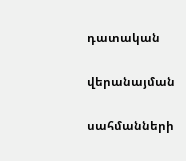դատական

վերանայման

սահմանների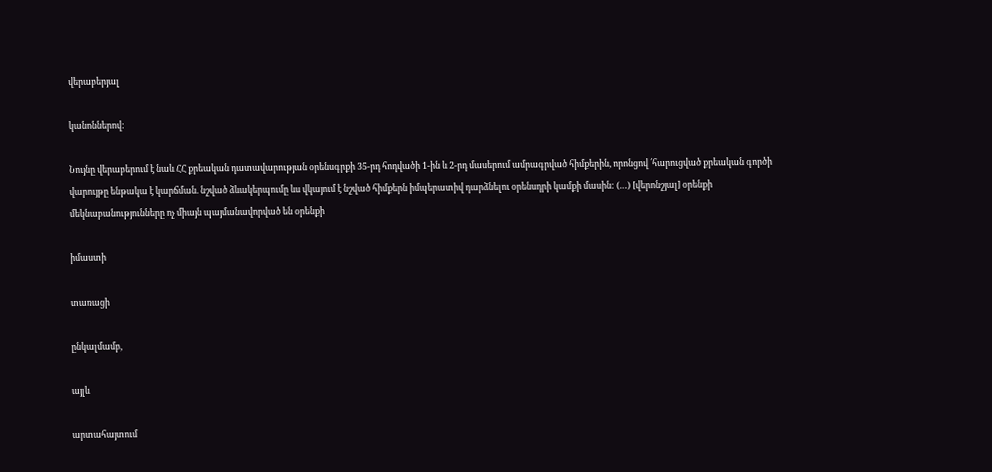վերաբերյալ

կանոններով:

Նույնը վերաբերում է նաև ՀՀ քրեական դատավարության օրենսգրքի 35-րդ հոդվածի 1-ին և 2-րդ մասերում ամրագրված հիմքերին, որոնցով ՛հարուցված քրեական գործի վարույթը ենթակա է կարճման. նշված ձևակերպումը ևս վկայում է նշված հիմքերն իմպերատիվ դարձնելու օրենսդրի կամքի մասին: (…) [վերոնշյալ] օրենքի մեկնաբանությունները ոչ միայն պայմանավորված են օրենքի

իմաստի

տառացի

ընկալմամբ,

այլև

արտահայտում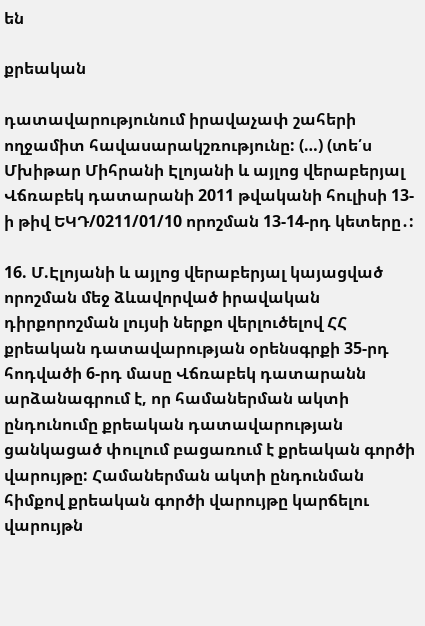են

քրեական

դատավարությունում իրավաչափ շահերի ողջամիտ հավասարակշռությունը: (…) (տե՛ս Մխիթար Միհրանի Էլոյանի և այլոց վերաբերյալ Վճռաբեկ դատարանի 2011 թվականի հուլիսի 13-ի թիվ ԵԿԴ/0211/01/10 որոշման 13-14-րդ կետերը․:

16. Մ.Էլոյանի և այլոց վերաբերյալ կայացված որոշման մեջ ձևավորված իրավական դիրքորոշման լույսի ներքո վերլուծելով ՀՀ քրեական դատավարության օրենսգրքի 35-րդ հոդվածի 6-րդ մասը Վճռաբեկ դատարանն արձանագրում է, որ համաներման ակտի ընդունումը քրեական դատավարության ցանկացած փուլում բացառում է քրեական գործի վարույթը: Համաներման ակտի ընդունման հիմքով քրեական գործի վարույթը կարճելու վարույթն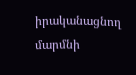իրականացնող մարմնի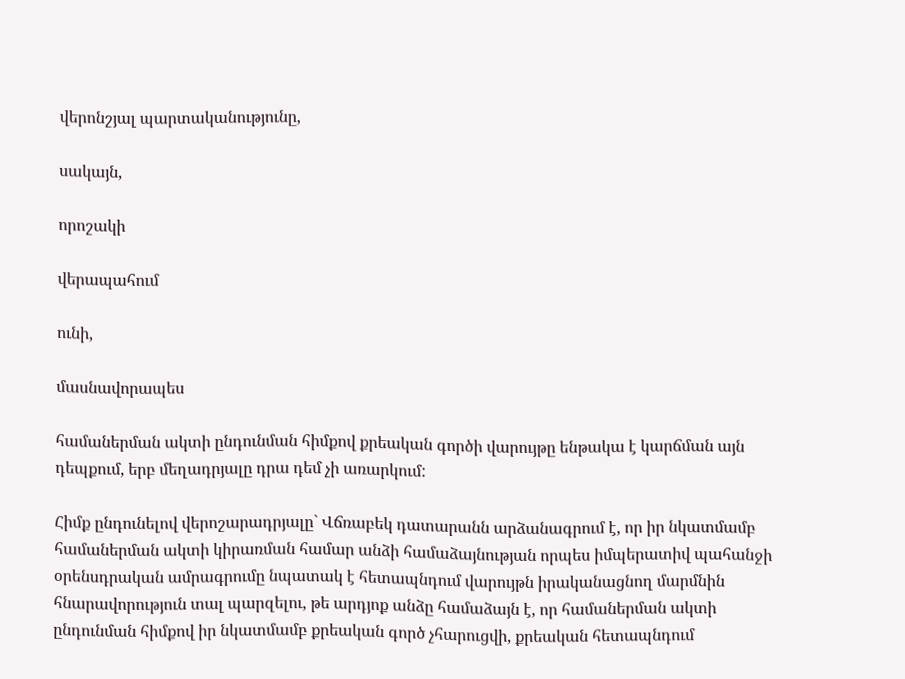վերոնշյալ պարտականությունը,

սակայն,

որոշակի

վերապահում

ունի,

մասնավորապես

համաներման ակտի ընդունման հիմքով քրեական գործի վարույթը ենթակա է կարճման այն դեպքում, երբ մեղադրյալը դրա դեմ չի առարկում:

Հիմք ընդունելով վերոշարադրյալը` Վճռաբեկ դատարանն արձանագրում է, որ իր նկատմամբ համաներման ակտի կիրառման համար անձի համաձայնության որպես իմպերատիվ պահանջի օրենսդրական ամրագրումը նպատակ է հետապնդում վարույթն իրականացնող մարմնին հնարավորություն տալ պարզելու, թե արդյոք անձը համաձայն է, որ համաներման ակտի ընդունման հիմքով իր նկատմամբ քրեական գործ չհարուցվի, քրեական հետապնդում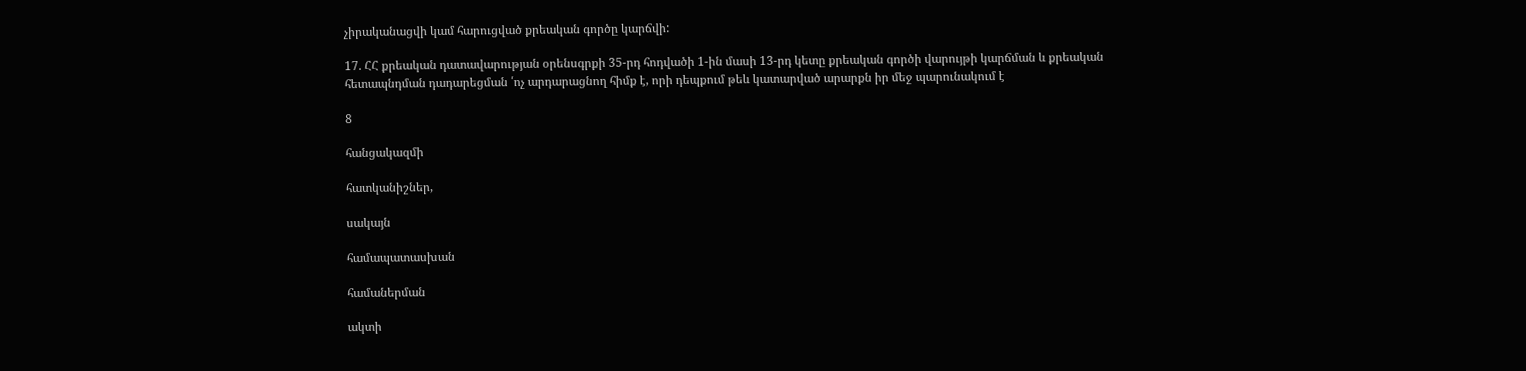չիրականացվի կամ հարուցված քրեական գործը կարճվի:

17. ՀՀ քրեական դատավարության օրենսգրքի 35-րդ հոդվածի 1-ին մասի 13-րդ կետը քրեական գործի վարույթի կարճման և քրեական հետապնդման դադարեցման ՛ոչ արդարացնող հիմք է, որի դեպքում թեև կատարված արարքն իր մեջ պարունակում է

8

հանցակազմի

հատկանիշներ,

սակայն

համապատասխան

համաներման

ակտի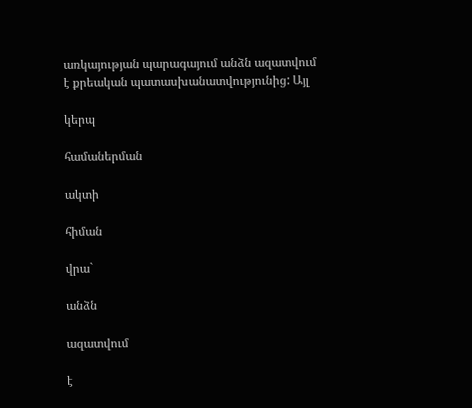առկայության պարագայում անձն ազատվում է քրեական պատասխանատվությունից: Այլ

կերպ

համաներման

ակտի

հիման

վրա`

անձն

ազատվում

է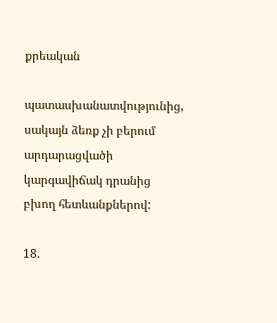քրեական

պատասխանատվությունից, սակայն ձեռք չի բերում արդարացվածի կարգավիճակ դրանից բխող հետևանքներով:

18.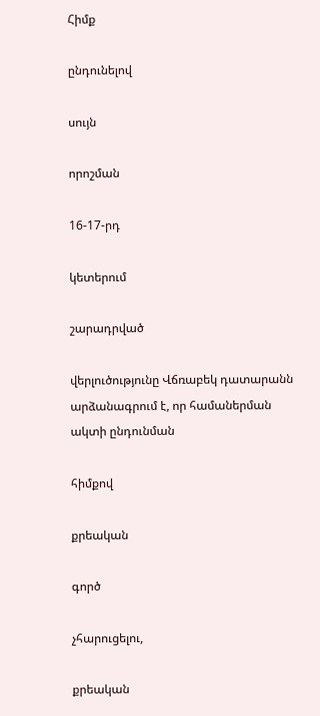Հիմք

ընդունելով

սույն

որոշման

16-17-րդ

կետերում

շարադրված

վերլուծությունը Վճռաբեկ դատարանն արձանագրում է, որ համաներման ակտի ընդունման

հիմքով

քրեական

գործ

չհարուցելու,

քրեական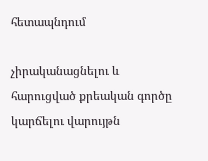հետապնդում

չիրականացնելու և հարուցված քրեական գործը կարճելու վարույթն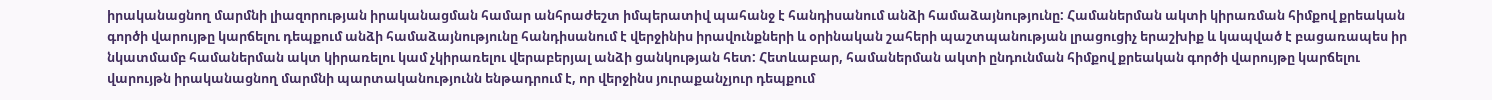իրականացնող մարմնի լիազորության իրականացման համար անհրաժեշտ իմպերատիվ պահանջ է հանդիսանում անձի համաձայնությունը: Համաներման ակտի կիրառման հիմքով քրեական գործի վարույթը կարճելու դեպքում անձի համաձայնությունը հանդիսանում է վերջինիս իրավունքների և օրինական շահերի պաշտպանության լրացուցիչ երաշխիք և կապված է բացառապես իր նկատմամբ համաներման ակտ կիրառելու կամ չկիրառելու վերաբերյալ անձի ցանկության հետ: Հետևաբար, համաներման ակտի ընդունման հիմքով քրեական գործի վարույթը կարճելու վարույթն իրականացնող մարմնի պարտականությունն ենթադրում է, որ վերջինս յուրաքանչյուր դեպքում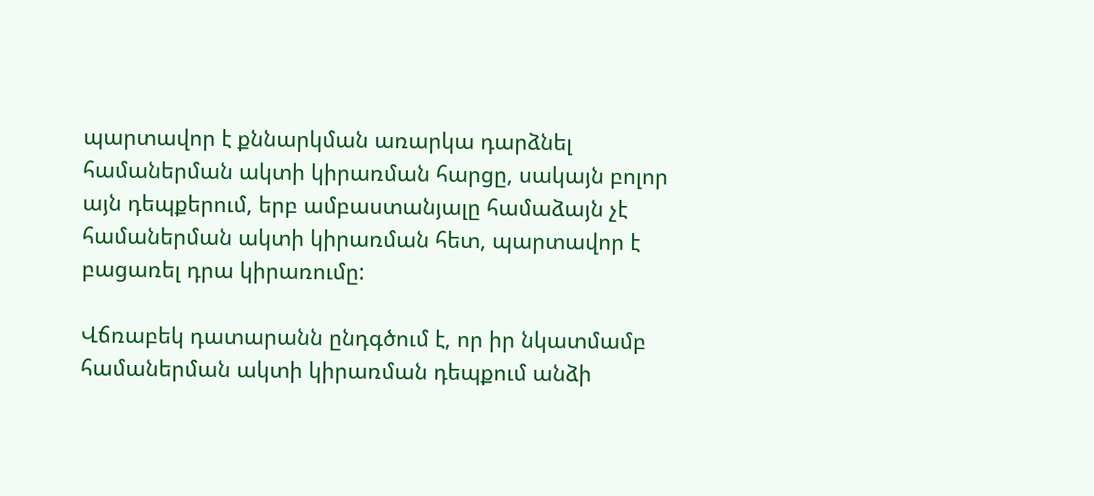պարտավոր է քննարկման առարկա դարձնել համաներման ակտի կիրառման հարցը, սակայն բոլոր այն դեպքերում, երբ ամբաստանյալը համաձայն չէ համաներման ակտի կիրառման հետ, պարտավոր է բացառել դրա կիրառումը:

Վճռաբեկ դատարանն ընդգծում է, որ իր նկատմամբ համաներման ակտի կիրառման դեպքում անձի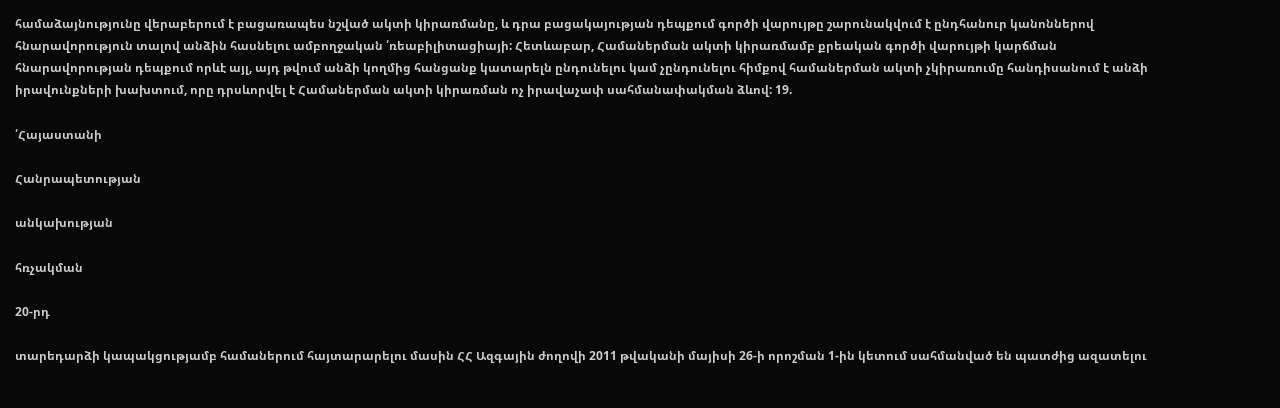համաձայնությունը վերաբերում է բացառապես նշված ակտի կիրառմանը, և դրա բացակայության դեպքում գործի վարույթը շարունակվում է ընդհանուր կանոններով հնարավորություն տալով անձին հասնելու ամբողջական ՛ռեաբիլիտացիայի: Հետևաբար, Համաներման ակտի կիրառմամբ քրեական գործի վարույթի կարճման հնարավորության դեպքում որևէ այլ, այդ թվում անձի կողմից հանցանք կատարելն ընդունելու կամ չընդունելու հիմքով համաներման ակտի չկիրառումը հանդիսանում է անձի իրավունքների խախտում, որը դրսևորվել է Համաներման ակտի կիրառման ոչ իրավաչափ սահմանափակման ձևով: 19.

՛Հայաստանի

Հանրապետության

անկախության

հռչակման

20-րդ

տարեդարձի կապակցությամբ համաներում հայտարարելու մասին ՀՀ Ազգային ժողովի 2011 թվականի մայիսի 26-ի որոշման 1-ին կետում սահմանված են պատժից ազատելու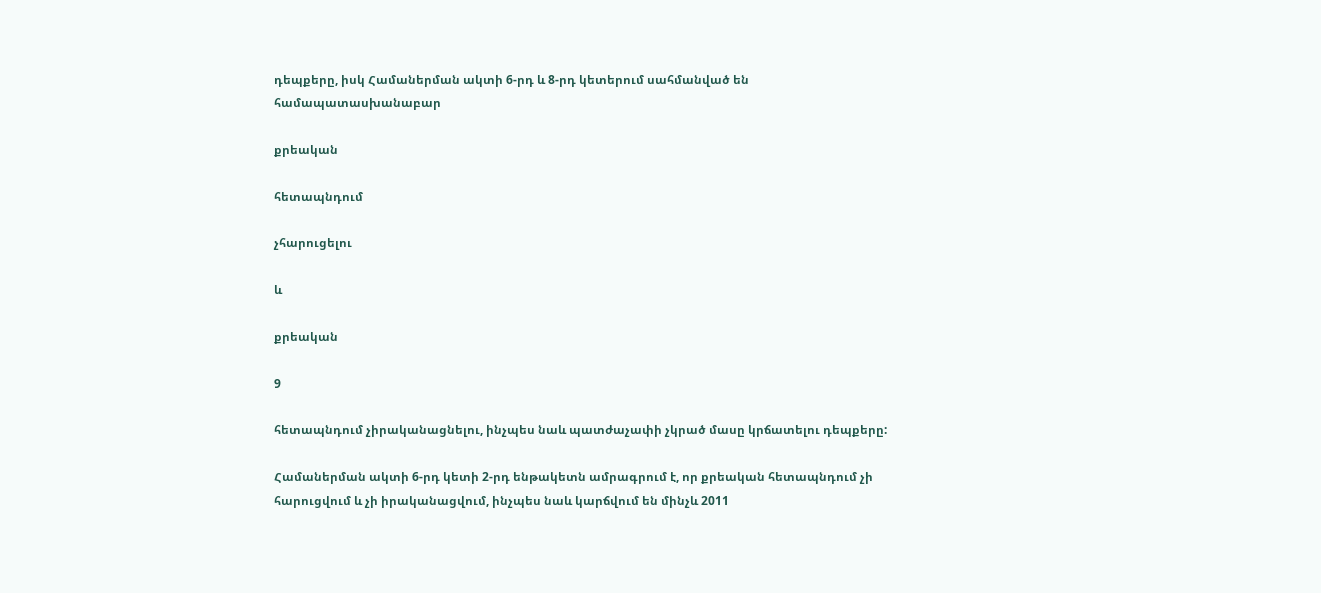դեպքերը, իսկ Համաներման ակտի 6-րդ և 8-րդ կետերում սահմանված են համապատասխանաբար

քրեական

հետապնդում

չհարուցելու

և

քրեական

9

հետապնդում չիրականացնելու, ինչպես նաև պատժաչափի չկրած մասը կրճատելու դեպքերը:

Համաներման ակտի 6-րդ կետի 2-րդ ենթակետն ամրագրում է, որ քրեական հետապնդում չի հարուցվում և չի իրականացվում, ինչպես նաև կարճվում են մինչև 2011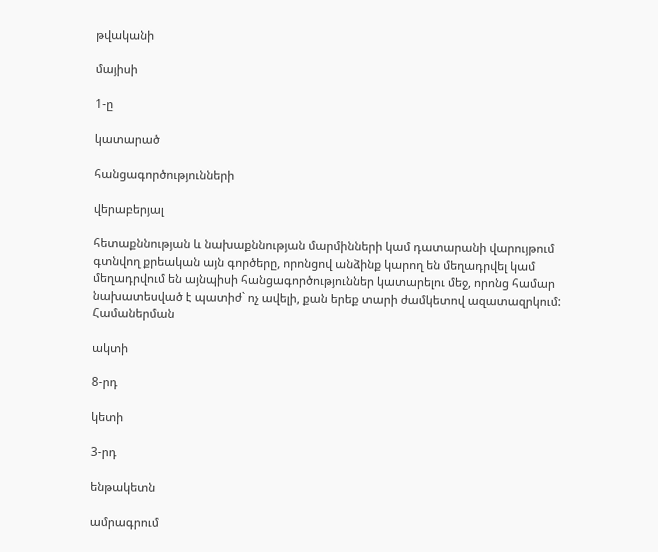թվականի

մայիսի

1-ը

կատարած

հանցագործությունների

վերաբերյալ

հետաքննության և նախաքննության մարմինների կամ դատարանի վարույթում գտնվող քրեական այն գործերը, որոնցով անձինք կարող են մեղադրվել կամ մեղադրվում են այնպիսի հանցագործություններ կատարելու մեջ, որոնց համար նախատեսված է պատիժ` ոչ ավելի, քան երեք տարի ժամկետով ազատազրկում: Համաներման

ակտի

8-րդ

կետի

3-րդ

ենթակետն

ամրագրում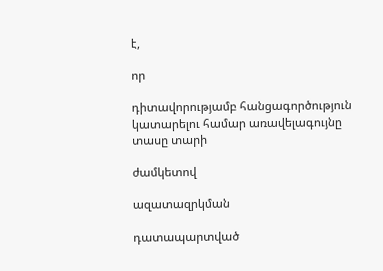է,

որ

դիտավորությամբ հանցագործություն կատարելու համար առավելագույնը տասը տարի

ժամկետով

ազատազրկման

դատապարտված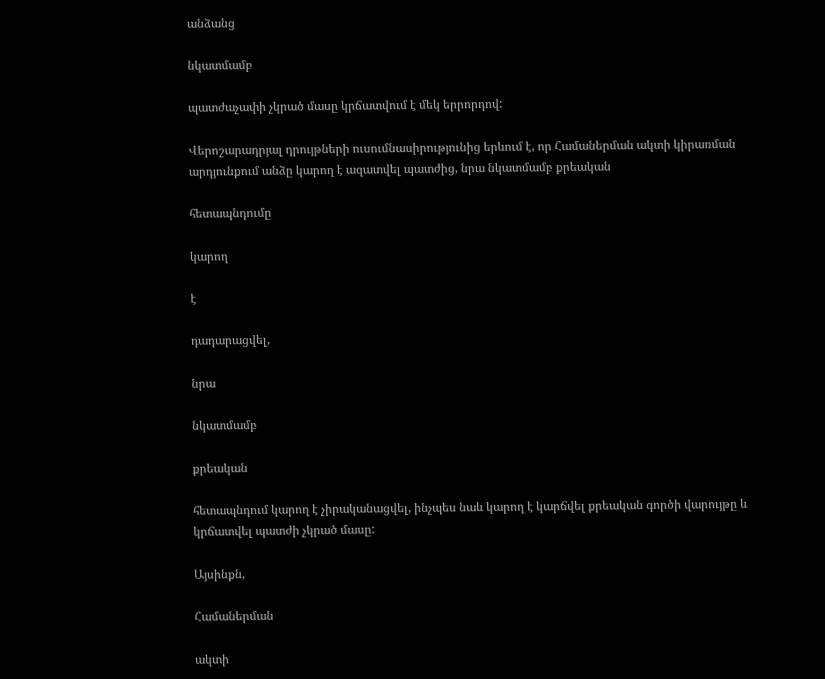անձանց

նկատմամբ

պատժաչափի չկրած մասը կրճատվում է մեկ երրորդով:

Վերոշարադրյալ դրույթների ուսումնասիրությունից երևում է, որ Համաներման ակտի կիրառման արդյունքում անձը կարող է ազատվել պատժից, նրա նկատմամբ քրեական

հետապնդումը

կարող

է

դադարացվել,

նրա

նկատմամբ

քրեական

հետապնդում կարող է չիրականացվել, ինչպես նաև կարող է կարճվել քրեական գործի վարույթը և կրճատվել պատժի չկրած մասը:

Այսինքն,

Համաներման

ակտի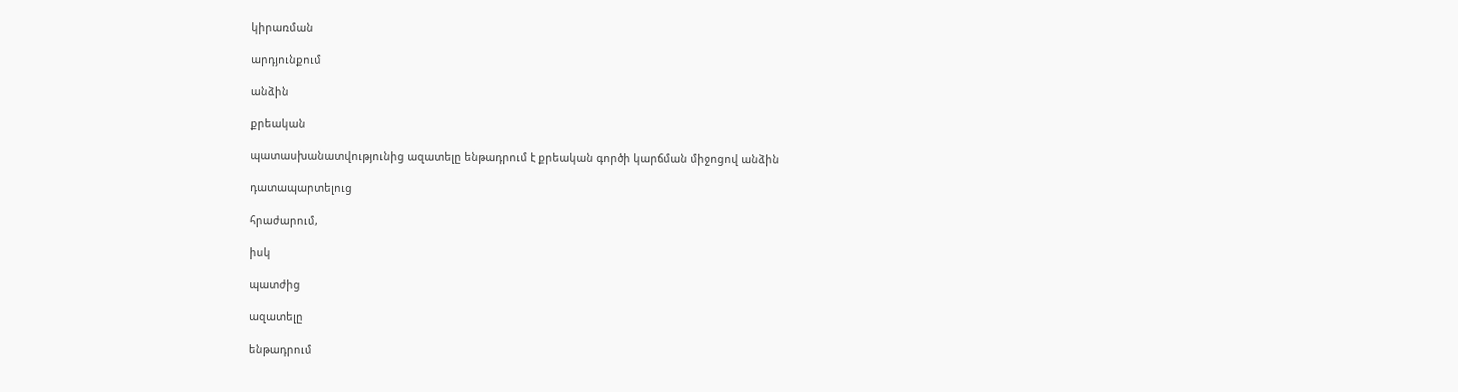կիրառման

արդյունքում

անձին

քրեական

պատասխանատվությունից ազատելը ենթադրում է քրեական գործի կարճման միջոցով անձին

դատապարտելուց

հրաժարում,

իսկ

պատժից

ազատելը

ենթադրում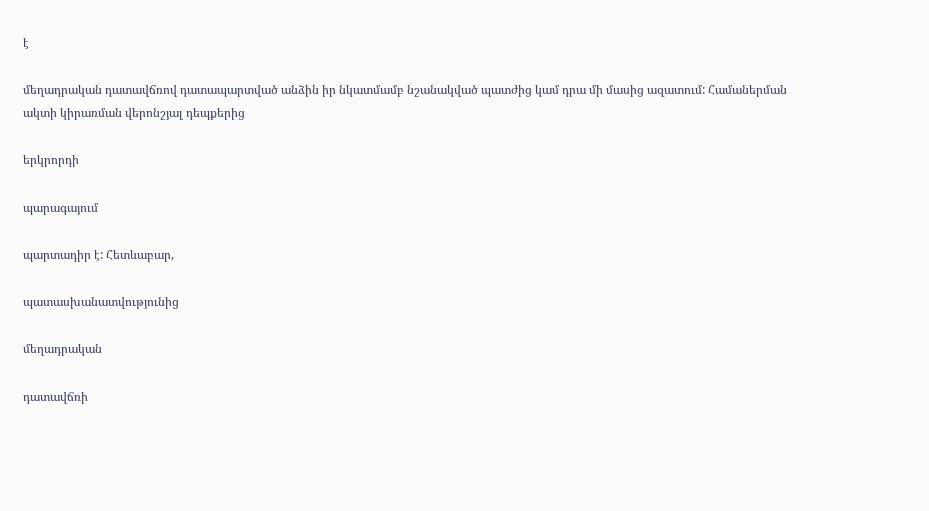է

մեղադրական դատավճռով դատապարտված անձին իր նկատմամբ նշանակված պատժից կամ դրա մի մասից ազատում: Համաներման ակտի կիրառման վերոնշյալ դեպքերից

երկրորդի

պարագայում

պարտադիր է: Հետևաբար,

պատասխանատվությունից

մեղադրական

դատավճռի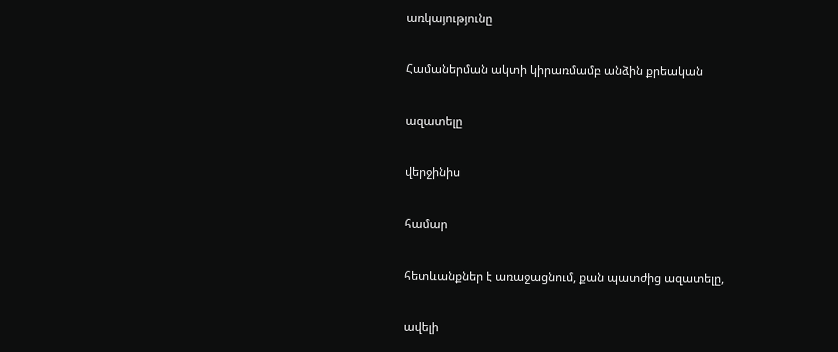առկայությունը

Համաներման ակտի կիրառմամբ անձին քրեական

ազատելը

վերջինիս

համար

հետևանքներ է առաջացնում, քան պատժից ազատելը,

ավելի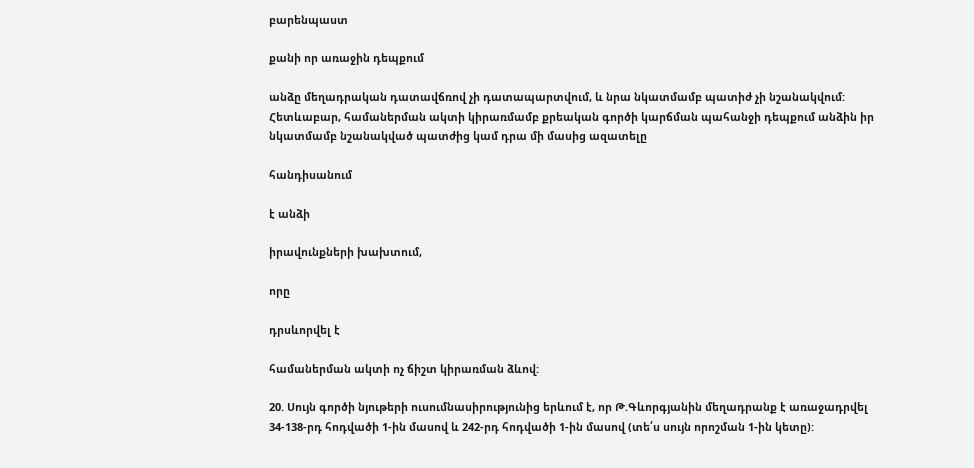բարենպաստ

քանի որ առաջին դեպքում

անձը մեղադրական դատավճռով չի դատապարտվում, և նրա նկատմամբ պատիժ չի նշանակվում: Հետևաբար, համաներման ակտի կիրառմամբ քրեական գործի կարճման պահանջի դեպքում անձին իր նկատմամբ նշանակված պատժից կամ դրա մի մասից ազատելը

հանդիսանում

է անձի

իրավունքների խախտում,

որը

դրսևորվել է

համաներման ակտի ոչ ճիշտ կիրառման ձևով:

20. Սույն գործի նյութերի ուսումնասիրությունից երևում է, որ Թ.Գևորգյանին մեղադրանք է առաջադրվել 34-138-րդ հոդվածի 1-ին մասով և 242-րդ հոդվածի 1-ին մասով (տե՛ս սույն որոշման 1-ին կետը):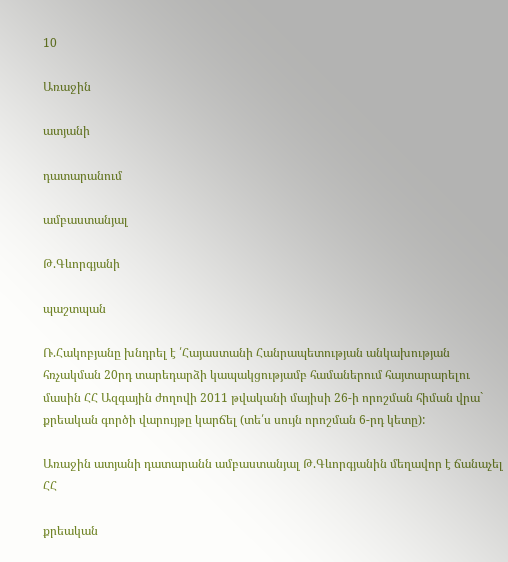10

Առաջին

ատյանի

դատարանում

ամբաստանյալ

Թ.Գևորգյանի

պաշտպան

Ռ.Հակոբյանը խնդրել է ՛Հայաստանի Հանրապետության անկախության հռչակման 20րդ տարեդարձի կապակցությամբ համաներում հայտարարելու մասին ՀՀ Ազգային ժողովի 2011 թվականի մայիսի 26-ի որոշման հիման վրա` քրեական գործի վարույթը կարճել (տե՛ս սույն որոշման 6-րդ կետը):

Առաջին ատյանի դատարանն ամբաստանյալ Թ.Գևորգյանին մեղավոր է ճանաչել ՀՀ

քրեական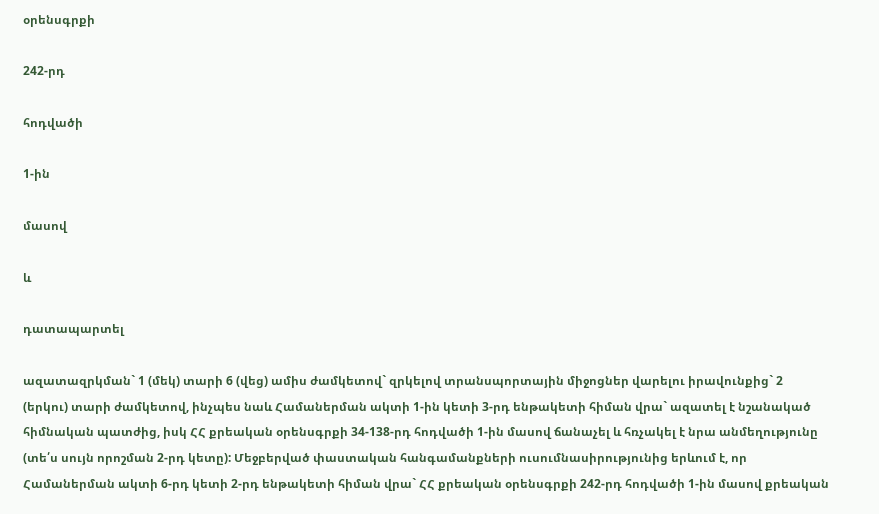օրենսգրքի

242-րդ

հոդվածի

1-ին

մասով

և

դատապարտել

ազատազրկման` 1 (մեկ) տարի 6 (վեց) ամիս ժամկետով` զրկելով տրանսպորտային միջոցներ վարելու իրավունքից` 2 (երկու) տարի ժամկետով, ինչպես նաև Համաներման ակտի 1-ին կետի 3-րդ ենթակետի հիման վրա` ազատել է նշանակած հիմնական պատժից, իսկ ՀՀ քրեական օրենսգրքի 34-138-րդ հոդվածի 1-ին մասով ճանաչել և հռչակել է նրա անմեղությունը (տե՛ս սույն որոշման 2-րդ կետը): Մեջբերված փաստական հանգամանքների ուսումնասիրությունից երևում է, որ Համաներման ակտի 6-րդ կետի 2-րդ ենթակետի հիման վրա` ՀՀ քրեական օրենսգրքի 242-րդ հոդվածի 1-ին մասով քրեական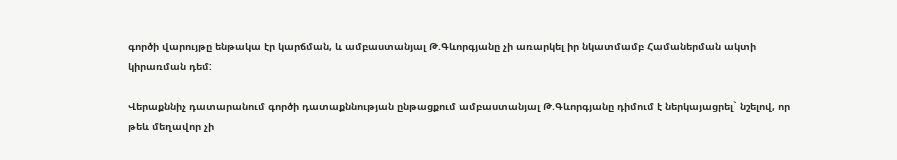գործի վարույթը ենթակա էր կարճման, և ամբաստանյալ Թ.Գևորգյանը չի առարկել իր նկատմամբ Համաներման ակտի կիրառման դեմ:

Վերաքննիչ դատարանում գործի դատաքննության ընթացքում ամբաստանյալ Թ.Գևորգյանը դիմում է ներկայացրել` նշելով, որ թեև մեղավոր չի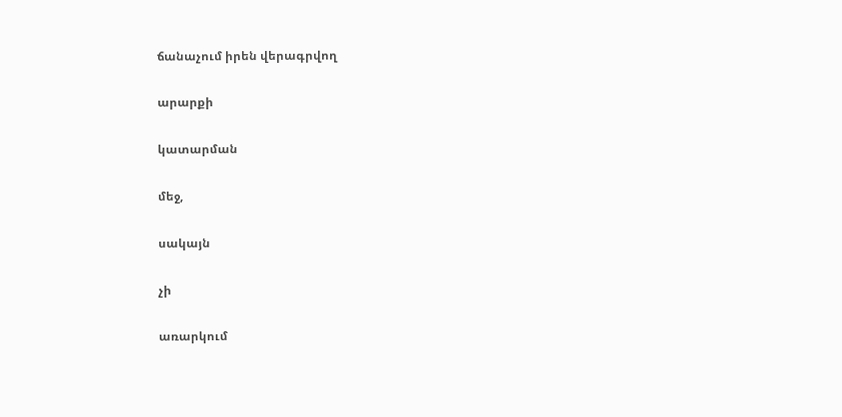ճանաչում իրեն վերագրվող

արարքի

կատարման

մեջ,

սակայն

չի

առարկում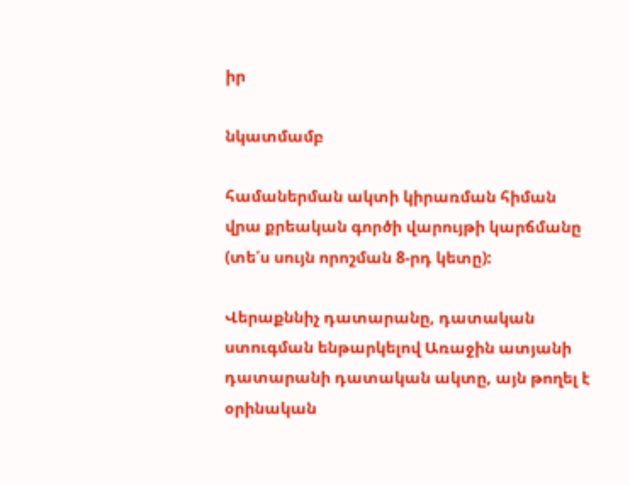իր

նկատմամբ

համաներման ակտի կիրառման հիման վրա քրեական գործի վարույթի կարճմանը (տե՛ս սույն որոշման 8-րդ կետը):

Վերաքննիչ դատարանը, դատական ստուգման ենթարկելով Առաջին ատյանի դատարանի դատական ակտը, այն թողել է օրինական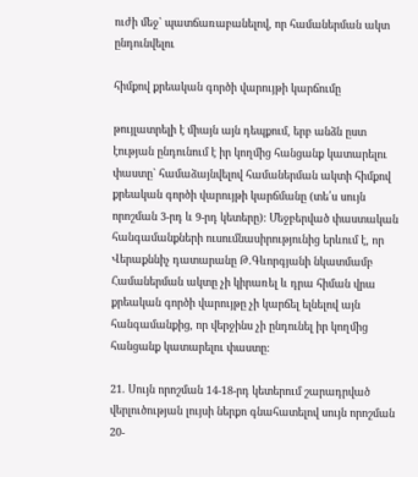ուժի մեջ` պատճառաբանելով, որ համաներման ակտ ընդունվելու

հիմքով քրեական գործի վարույթի կարճումը

թույլատրելի է միայն այն դեպքում, երբ անձն ըստ էության ընդունում է իր կողմից հանցանք կատարելու փաստը` համաձայնվելով համաներման ակտի հիմքով քրեական գործի վարույթի կարճմանը (տե՛ս սույն որոշման 3-րդ և 9-րդ կետերը): Մեջբերված փաստական հանգամանքների ուսումնասիրությունից երևում է, որ Վերաքննիչ դատարանը Թ.Գևորգյանի նկատմամբ Համաներման ակտը չի կիրառել և դրա հիման վրա քրեական գործի վարույթը չի կարճել ելնելով այն հանգամանքից, որ վերջինս չի ընդունել իր կողմից հանցանք կատարելու փաստը:

21. Սույն որոշման 14-18-րդ կետերում շարադրված վերլուծության լույսի ներքո գնահատելով սույն որոշման 20-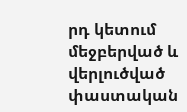րդ կետում մեջբերված և վերլուծված փաստական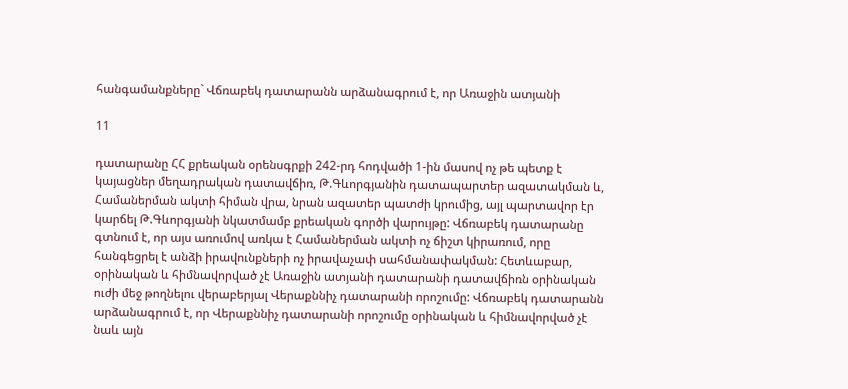հանգամանքները` Վճռաբեկ դատարանն արձանագրում է, որ Առաջին ատյանի

11

դատարանը ՀՀ քրեական օրենսգրքի 242-րդ հոդվածի 1-ին մասով ոչ թե պետք է կայացներ մեղադրական դատավճիռ, Թ.Գևորգյանին դատապարտեր ազատակման և, Համաներման ակտի հիման վրա, նրան ազատեր պատժի կրումից, այլ պարտավոր էր կարճել Թ.Գևորգյանի նկատմամբ քրեական գործի վարույթը: Վճռաբեկ դատարանը գտնում է, որ այս առումով առկա է Համաներման ակտի ոչ ճիշտ կիրառում, որը հանգեցրել է անձի իրավունքների ոչ իրավաչափ սահմանափակման: Հետևաբար, օրինական և հիմնավորված չէ Առաջին ատյանի դատարանի դատավճիռն օրինական ուժի մեջ թողնելու վերաբերյալ Վերաքննիչ դատարանի որոշումը: Վճռաբեկ դատարանն արձանագրում է, որ Վերաքննիչ դատարանի որոշումը օրինական և հիմնավորված չէ նաև այն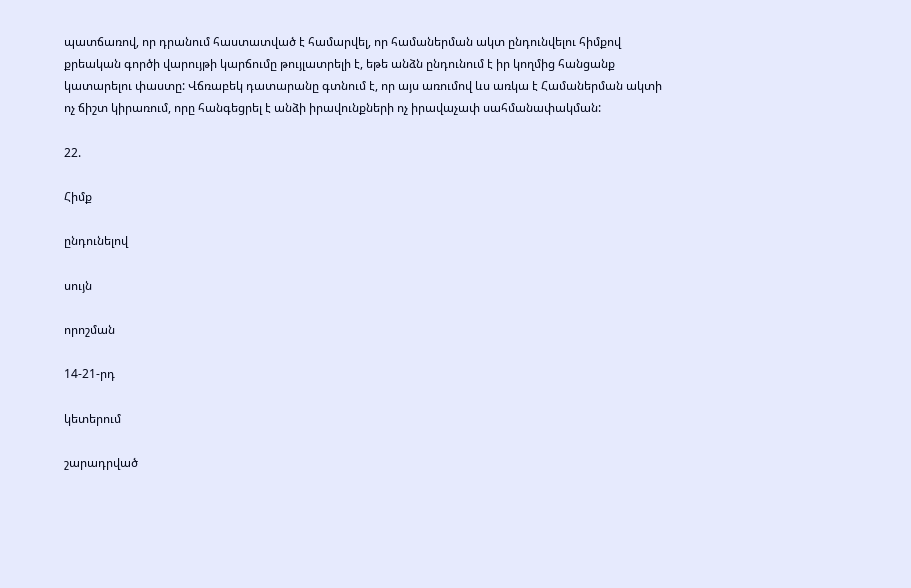պատճառով, որ դրանում հաստատված է համարվել, որ համաներման ակտ ընդունվելու հիմքով քրեական գործի վարույթի կարճումը թույլատրելի է, եթե անձն ընդունում է իր կողմից հանցանք կատարելու փաստը: Վճռաբեկ դատարանը գտնում է, որ այս առումով ևս առկա է Համաներման ակտի ոչ ճիշտ կիրառում, որը հանգեցրել է անձի իրավունքների ոչ իրավաչափ սահմանափակման:

22.

Հիմք

ընդունելով

սույն

որոշման

14-21-րդ

կետերում

շարադրված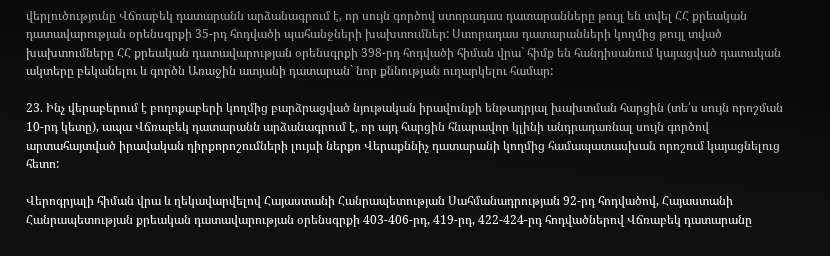վերլուծությունը Վճռաբեկ դատարանն արձանագրում է, որ սույն գործով ստորադաս դատարանները թույլ են տվել ՀՀ քրեական դատավարության օրենսգրքի 35-րդ հոդվածի պահանջների խախտումներ: Ստորադաս դատարանների կողմից թույլ տված խախտումները ՀՀ քրեական դատավարության օրենսգրքի 398-րդ հոդվածի հիման վրա` հիմք են հանդիսանում կայացված դատական ակտերը բեկանելու և գործն Առաջին ատյանի դատարան` նոր քննության ուղարկելու համար:

23. Ինչ վերաբերում է բողոքաբերի կողմից բարձրացված նյութական իրավունքի ենթադրյալ խախտման հարցին (տե՛ս սույն որոշման 10-րդ կետը), ապա Վճռաբեկ դատարանն արձանագրում է, որ այդ հարցին հնարավոր կլինի անդրադառնալ սույն գործով արտահայտված իրավական դիրքորոշումների լույսի ներքո Վերաքննիչ դատարանի կողմից համապատասխան որոշում կայացնելուց հետո:

Վերոգրյալի հիման վրա և ղեկավարվելով Հայաստանի Հանրապետության Սահմանադրության 92-րդ հոդվածով, Հայաստանի Հանրապետության քրեական դատավարության օրենսգրքի 403-406-րդ, 419-րդ, 422-424-րդ հոդվածներով Վճռաբեկ դատարանը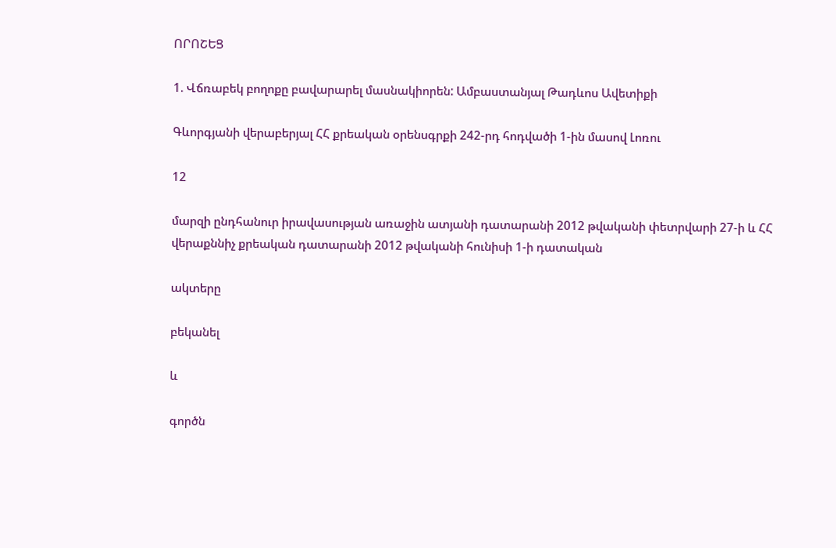ՈՐՈՇԵՑ

1. Վճռաբեկ բողոքը բավարարել մասնակիորեն: Ամբաստանյալ Թադևոս Ավետիքի

Գևորգյանի վերաբերյալ ՀՀ քրեական օրենսգրքի 242-րդ հոդվածի 1-ին մասով Լոռու

12

մարզի ընդհանուր իրավասության առաջին ատյանի դատարանի 2012 թվականի փետրվարի 27-ի և ՀՀ վերաքննիչ քրեական դատարանի 2012 թվականի հունիսի 1-ի դատական

ակտերը

բեկանել

և

գործն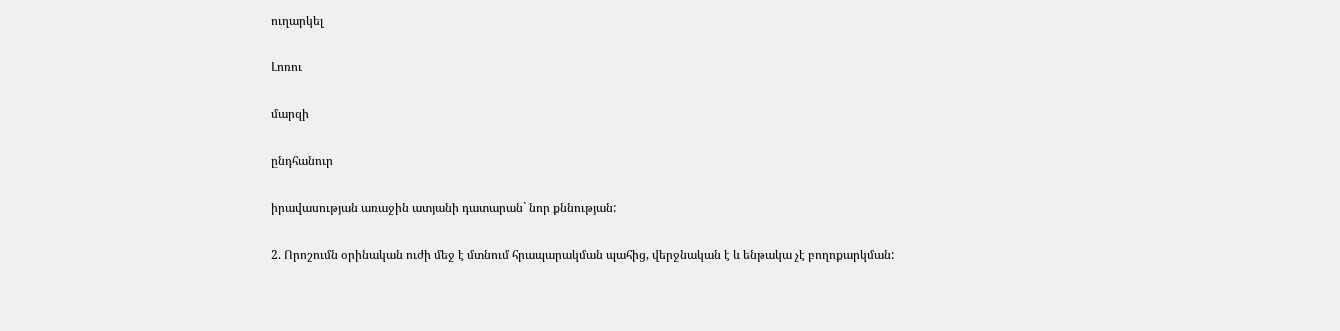ուղարկել

Լոռու

մարզի

ընդհանուր

իրավասության առաջին ատյանի դատարան` նոր քննության:

2. Որոշումն օրինական ուժի մեջ է մտնում հրապարակման պահից, վերջնական է և ենթակա չէ բողոքարկման: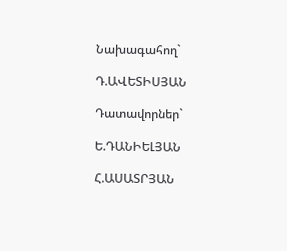Նախագահող`

Դ.ԱՎԵՏԻՍՅԱՆ

Դատավորներ`

Ե.ԴԱՆԻԵԼՅԱՆ

Հ.ԱՍԱՏՐՅԱՆ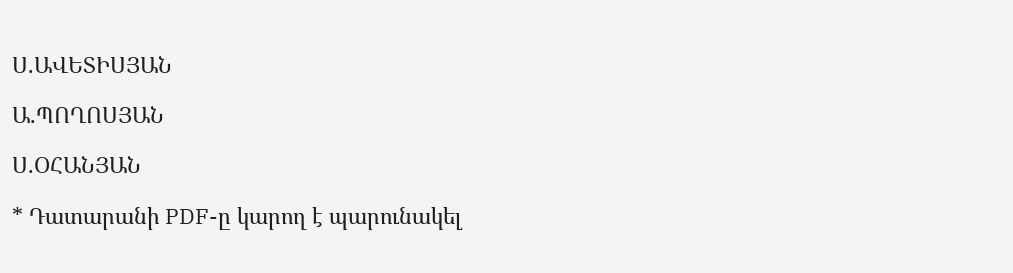Ս.ԱՎԵՏԻՍՅԱՆ

Ա.ՊՈՂՈՍՅԱՆ

Ս.ՕՀԱՆՅԱՆ

* Դատարանի PDF-ը կարող է պարունակել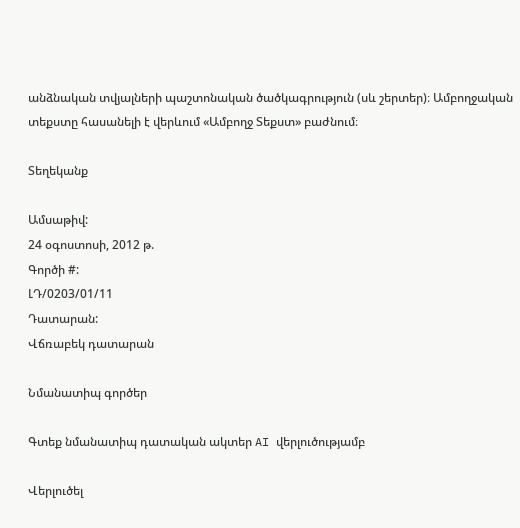անձնական տվյալների պաշտոնական ծածկագրություն (սև շերտեր)։ Ամբողջական տեքստը հասանելի է վերևում «Ամբողջ Տեքստ» բաժնում։

Տեղեկանք

Ամսաթիվ:
24 օգոստոսի, 2012 թ.
Գործի #:
ԼԴ/0203/01/11
Դատարան:
Վճռաբեկ դատարան

Նմանատիպ գործեր

Գտեք նմանատիպ դատական ակտեր AI վերլուծությամբ

Վերլուծել